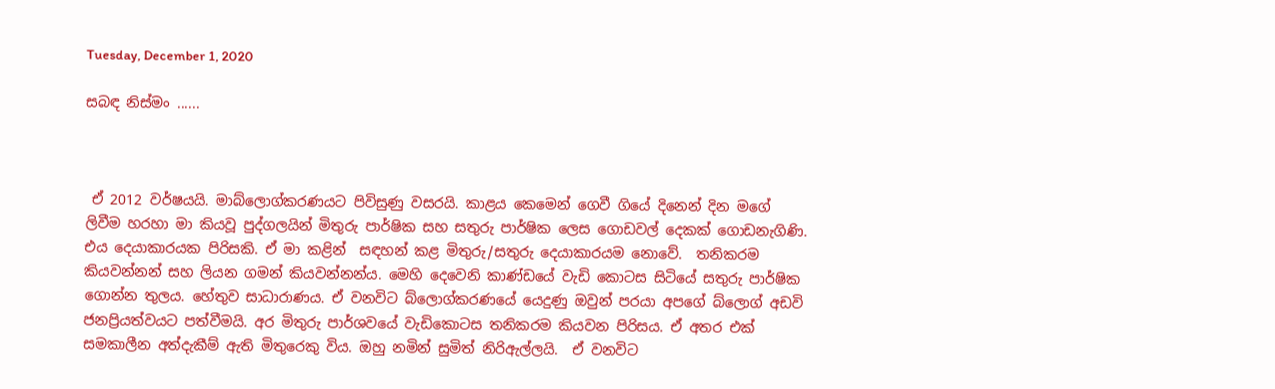Tuesday, December 1, 2020

සබඳ නිස්මං ......



 ඒ 2012 වර්ෂයයි. මාබ්ලොග්කරණයට පිවිසුණු වසරයි. කාළය කෙමෙන් ගෙවී ගියේ දිනෙන් දින මගේ ලිවීම හරහා මා කියවූ පුද්ගලයින් මිතුරු පාර්ෂික සහ සතුරු පාර්ෂික ලෙස ගොඩවල් දෙකක් ගොඩනැගිණි. එය දෙයාකාරයක පිරිසකි. ඒ මා කළින්  සඳහන් කළ මිතුරු/සතුරු දෙයාකාරයම නොවේ.  තනිකරම කියවන්නන් සහ ලියන ගමන් කියවන්නන්ය. මෙහි දෙවෙනි කාණ්ඩයේ වැඩි කොටස සිටියේ සතුරු පාර්ෂික ගොන්න තුලය. හේතුව සාධාරාණය. ඒ වනවිට බ්ලොග්කරණයේ යෙදුණු ඔවුන් පරයා අපගේ බ්ලොග් අඩවි ජනප්‍රියත්වයට පත්වීමයි. අර මිතුරු පාර්ශවයේ වැඩිකොටස තනිකරම කියවන පිරිසය. ඒ අතර එක් සමකාලීන අත්දැකීම් ඇති මිතුරෙකු විය. ඔහු නමින් සුමිත් නිරිඇල්ලයි.  ඒ වනවිට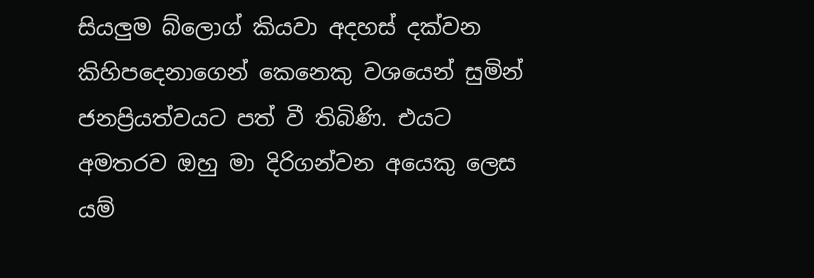සියලුම බ්ලොග් කියවා අදහස් දක්වන කිහිපදෙනාගෙන් කෙනෙකු වශයෙන් සුමින් ජනප්‍රියත්වයට පත් වී තිබිණි. එයට අමතරව ඔහු මා දිරිගන්වන අයෙකු ලෙස යම්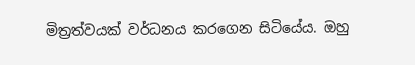මිත්‍රත්වයක් වර්ධනය කරගෙන සිටියේය. ඔහු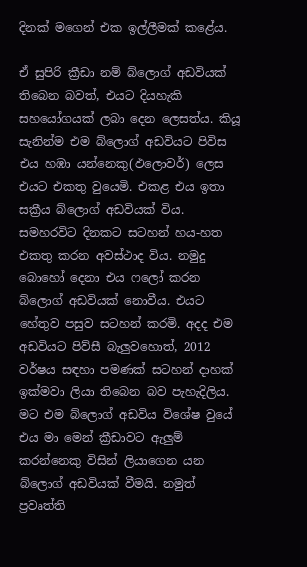දිනක් මගෙන් එක ඉල්ලීමක් කළේය.

ඒ සුපිරි ක්‍රීඩා නම් බ්ලොග් අඩවියක් තිබෙන බවත්, එයට දියහැකි සහයෝගයක් ලබා දෙන ලෙසත්ය. කියූ සැනින්ම එම බ්ලොග් අඩවියට පිවිස එය හඹා යන්නෙකු(ඵලොවර්) ලෙස එයට එකතු වුයෙමි. එකළ එය ඉතා සක්‍රීය බ්ලොග් අඩවියක් විය. සමහරවිට දිනකට සටහන් හය-හත එකතු කරන අවස්ථාද විය. නමුදු බොහෝ දෙනා එය ෆලෝ කරන බ්ලොග් අඩවියක් නොවීය. එයට හේතුව පසුව සටහන් කරමි. අදද එම අඩවියට පිව්සී බැලුවහොත්, 2012 වර්ෂය සඳහා පමණක් සටහන් දාහක් ඉක්මවා ලියා තිබෙන බව පැහැදිලිය. මට එම බ්ලොග් අඩවිය විශේෂ වුයේ එය මා මෙන් ක්‍රීඩාවට ඇලුම් කරන්නෙකු විසින් ලියාගෙන යන බ්ලොග් අඩවියක් වීමයි. නමුත් ප්‍රවෘත්ති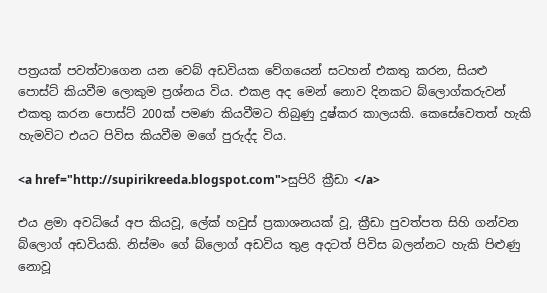පත්‍රයක් පවත්වාගෙන යන ‍වෙබ් අඩවියක වේගයෙන් සටහන් එකතු කරන, සියළු පොස්ට් කියවීම ලොකුම ප්‍රශ්නය විය. එකළ අද මෙන් නොව දිනකට බ්ලොග්කරුවන් එකතු කරන පොස්ට් 200ක් පමණ කියවීමට තිබුණු දුෂ්කර කාලයකි. කෙසේවෙතත් හැකි හැමවිට එයට පිවිස කියවීම මගේ පුරුද්ද විය.

<a href="http://supirikreeda.blogspot.com">සුපිරි ක්‍රීඩා </a>

එය ළමා අවධියේ අප කියවූ, ලේක් හවුස් ප්‍රකාශනයක් වූ, ක්‍රීඩා පුවත්පත සිහි ගන්වන බ්ලොග් අඩවියකි. නිස්මං ගේ බ්ලොග් අඩවිය තුළ අදටත් පිවිස බලන්නට හැකි පිළුණු නොවූ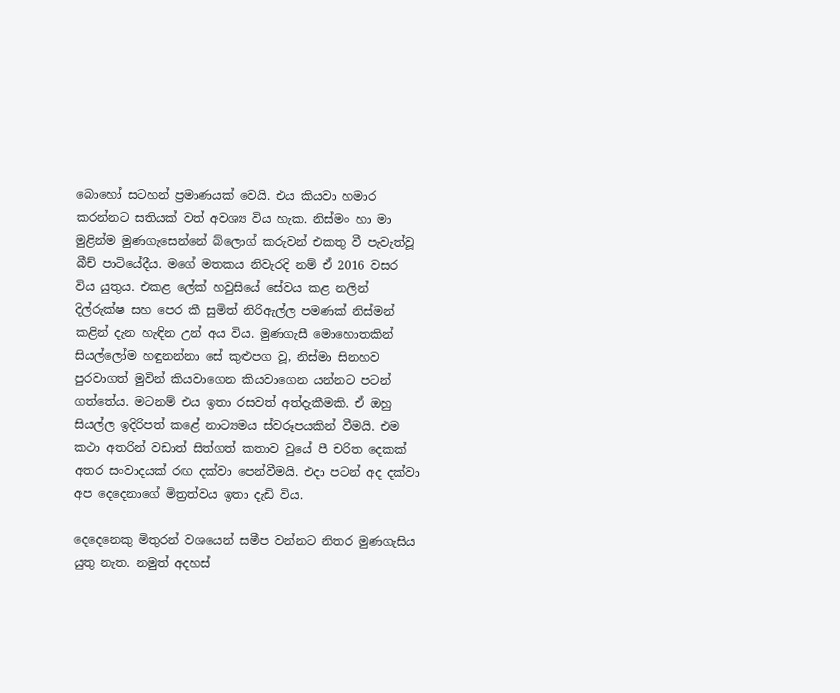බොහෝ සටහන් ප්‍රමාණයක් වෙයි. එය කියවා හමාර කරන්නට සතියක් වත් අවශ්‍ය විය හැක. නිස්මං හා මා මුළින්ම මුණගැසෙන්නේ බ්ලොග් කරුවන් එකතු වී පැවැත්වූ බීච් පාටියේදීය. මගේ මතකය නිවැරදි නම් ඒ 2016 වසර විය යුතුය. එකළ ලේක් හවුසියේ සේවය කළ නලින් දිල්රුක්ෂ සහ පෙර කී සුමිත් නිරිඇල්ල පමණක් නිස්මන් කළින් දැන හැඳින උන් අය විය. මුණගැසී මොහොතකින් සියල්ලෝම හඳුනන්නා සේ කුළුපග වූ, නිස්මා සිනහව පුරවාගත් මුවින් කියවාගෙන කියවාගෙන යන්නට පටන් ගත්තේය. මටනම් එය ඉතා රසවත් අත්දැකීමකි. ඒ ඔහු සියල්ල ඉදිරිපත් කළේ නාට්‍යමය ස්වරූපයකින් වීමයි. එම කථා අතරින් වඩාත් සිත්ගත් කතාව වුයේ පී චරිත දෙකක් අතර සංවාදයක් රඟ දක්වා පෙන්වීමයි. එදා පටන් අද දක්වා අප දෙදෙනාගේ මිත්‍රත්වය ඉතා දැඩි විය.

දෙදෙනෙකු මිතුරන් වශයෙන් සමීප වන්නට නිතර මුණගැසිය යුතු නැත. නමුත් අදහස්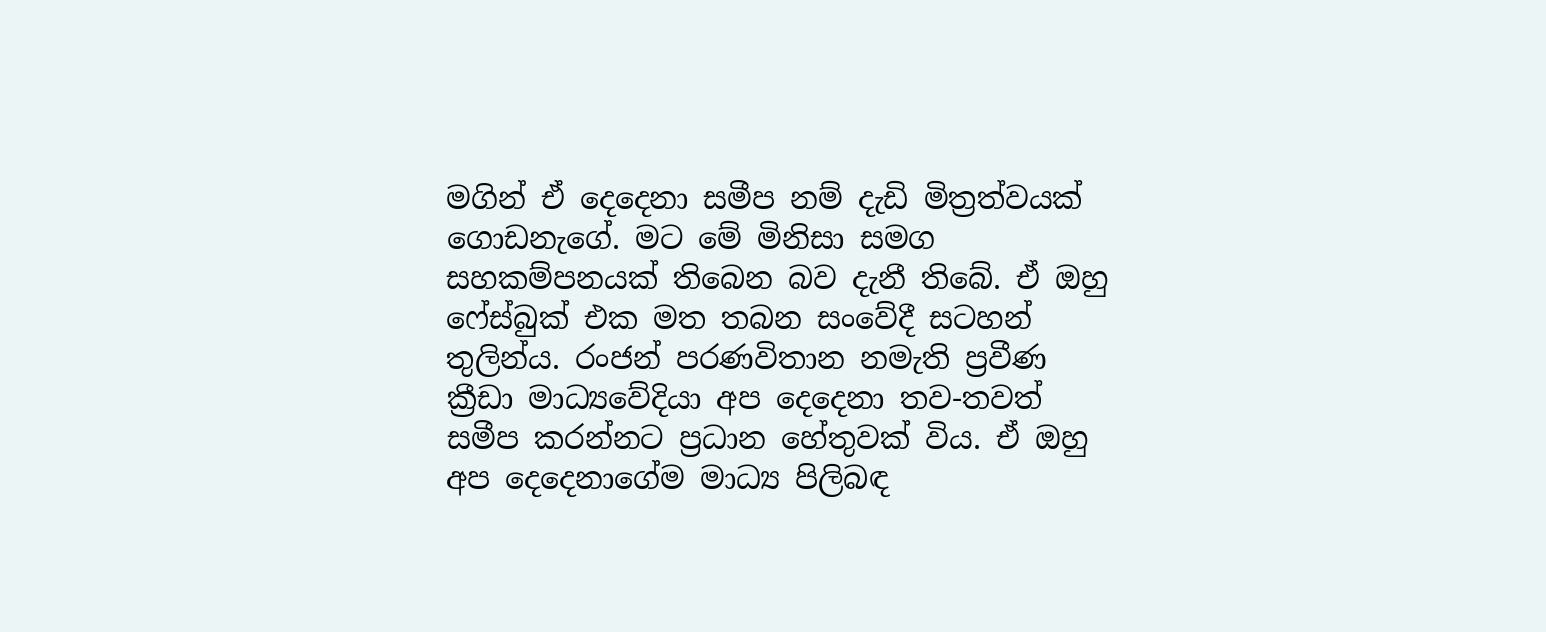මගින් ඒ දෙදෙනා සමීප නම් දැඩි මිත්‍රත්වයක් ගොඩනැගේ. මට මේ මිනිසා සමග සහකම්පනයක් තිබෙන බව දැනී තිබේ. ඒ ඔහු ෆේස්බුක් එක මත තබන සංවේදී සටහන් තුලින්ය. රංජන් පරණවිතාන නමැති ප්‍රවීණ ක්‍රීඩා මාධ්‍යවේදියා අප දෙදෙනා තව-තවත් සමීප කරන්නට ප්‍රධාන හේතුවක් විය. ඒ ඔහු අප දෙදෙනාගේම මාධ්‍ය පිලිබඳ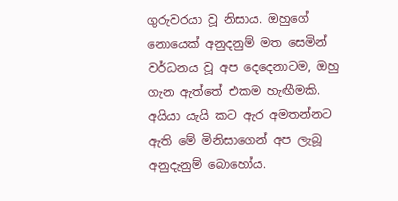ගුරුවරයා වූ නිසාය. ඔහුගේ නොයෙක් අනුදනුම් මත සෙමින් වර්ධනය වූ අප දෙදෙනාටම, ඔහු ගැන ඇත්තේ එකම හැඟීමකි. අයියා යැයි කට ඇර අමතන්නට ඇති මේ මිනිසාගෙන් අප ලැබූ අනුදැනුම් බොහෝය.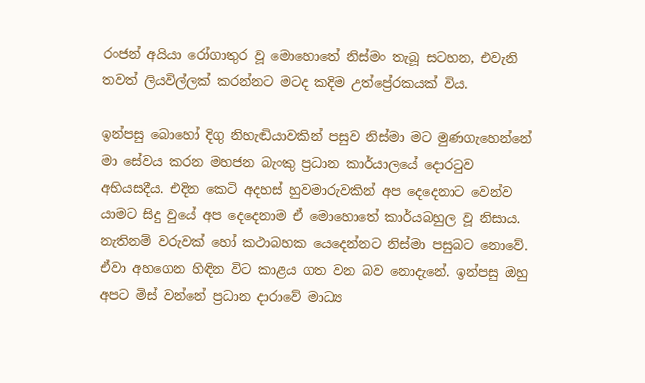රංජන් අයියා රෝගාතුර වූ මොහොතේ නිස්මං තැබූ සටහන, එවැනි තවත් ලියවිල්ලක් කරන්නට මටද කදිම උත්ප්‍රේරකයක් විය.

ඉන්පසු බොහෝ දිගු නිහැඬියාවකින් පසුව නිස්මා මට මුණගැහෙන්නේ මා සේවය කරන මහජන බැංකු ප්‍රධාන කාර්යාලයේ දොරටුව අභියසදීය. එදින කෙටි අදහස් හුවමාරුවකින් අප දෙදෙනාට වෙන්ව යාමට සිදු වුයේ අප දෙදෙනාම ඒ මොහොතේ කාර්යබහුල වූ නිසාය. නැතිනම් වරුවක් හෝ කථාබහක යෙදෙන්නට නිස්මා පසුබට නොවේ. ඒවා අහගෙන හිඳින විට කාළය ගත වන බව නොදැනේ. ඉන්පසු ඔහු අපට මිස් වන්නේ ප්‍රධාන දාරාවේ මාධ්‍ය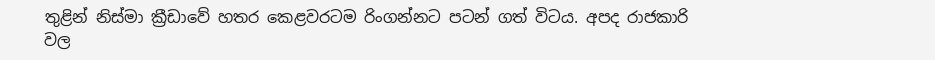තුළින් නිස්මා ක්‍රීඩාවේ හතර කෙළවරටම රිංගන්නට පටන් ගත් විටය. අපද රාජකාරි වල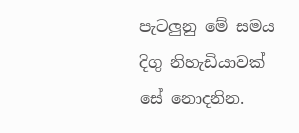පැටලුනු මේ සමය දිගු නිහැඩියාවක් සේ නොදනින.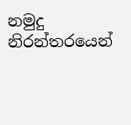නමුදු නිරන්තරයෙන්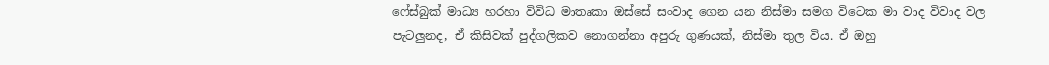ෆේස්බුක් මාධ්‍ය හරහා විවිධ මාතෘකා ඔස්සේ සංවාද ගෙන යන නිස්මා සමග විටෙක මා වාද විවාද වල පැටලුනද, ඒ කිසිවක් පුද්ගලිකව නොගන්නා අපුරු ගුණයක්, නිස්මා තුල විය. ඒ ඔහු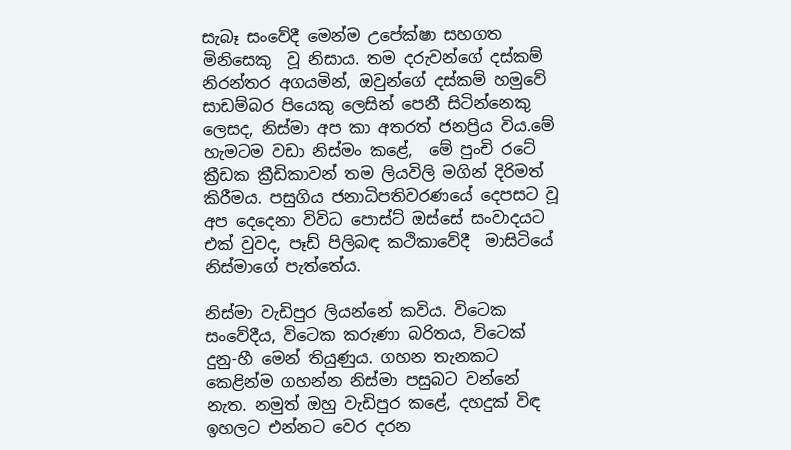සැබෑ සංවේදී මෙන්ම උපේක්ෂා සහගත මිනිසෙකු  වූ නිසාය. තම දරුවන්ගේ දස්කම් නිරන්තර අගයමින්, ඔවුන්ගේ දස්කම් හමුවේ සාඩම්බර පියෙකු ලෙසින් පෙනී සිටින්නෙකු ලෙසද, නිස්මා අප කා අතරත් ජනප්‍රිය විය.මේ හැමටම වඩා නිස්මං කළේ,  මේ පුංචි රටේ ක්‍රීඩක ක්‍රීඩිකාවන් තම ලියවිලි මගින් දිරිමත් කිරීමය. පසුගිය ජනාධිපතිවරණයේ දෙපසට වූ අප දෙදෙනා විවිධ පොස්ට් ඔස්සේ සංවාදයට එක් වුවද, පෑඩ් පිලිබඳ කථිකාවේදී  මාසිටියේ නිස්මාගේ පැත්තේය.

නිස්මා වැඩිපුර ලියන්නේ කවිය. විටෙක සංවේදීය, විටෙක කරුණා බරිතය, විටෙක් දුනු-හී මෙන් තියුණුය. ගහන තැනකට කෙළින්ම ගහන්න නිස්මා පසුබට වන්නේ නැත. නමුත් ඔහු වැඩිපුර කළේ, දහදුක් විඳ ඉහලට එන්නට වෙර දරන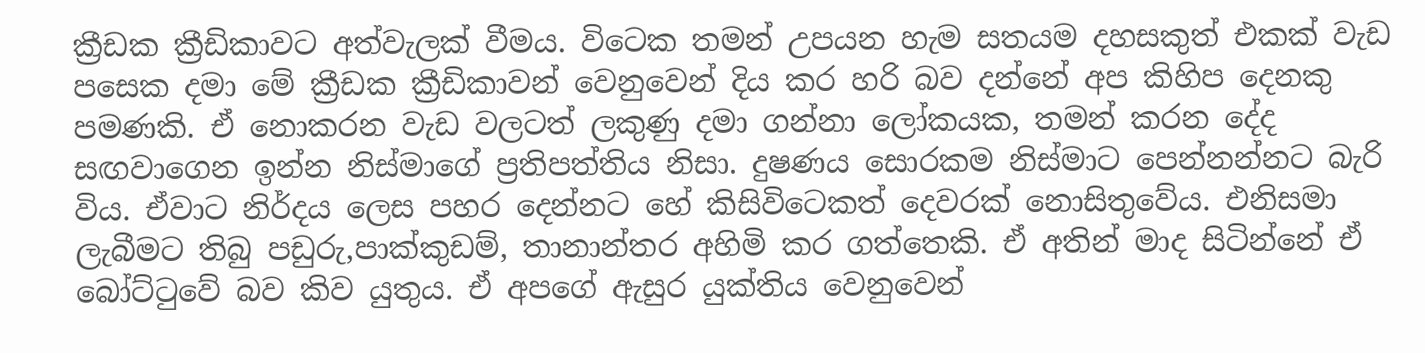ක්‍රීඩක ක්‍රීඩිකාවට අත්වැලක් වීමය. විටෙක තමන් උපයන හැම සතයම දහසකුත් එකක් වැඩ පසෙක දමා මේ ක්‍රීඩක ක්‍රීඩිකාවන් වෙනුවෙන් දිය කර හරි බව දන්නේ අප කිහිප දෙනකු පමණකි. ඒ නොකරන වැඩ වලටත් ලකුණු දමා ගන්නා ලෝකයක, තමන් කරන දේද සඟවාගෙන ඉන්න නිස්මාගේ ප්‍රතිපත්තිය නිසා. දුෂණය සොරකම නිස්මාට පෙන්නන්නට බැරි විය. ඒවාට නිර්දය ලෙස පහර දෙන්නට හේ කිසිවිටෙකත් දෙවරක් නොසිතුවේය. එනිසමා ලැබීමට තිබු පඩුරු,පාක්කුඩම්, තානාන්තර අහිමි කර ගත්තෙකි. ඒ අතින් මාද සිටින්නේ ඒ බෝට්ටුවේ බව කිව යුතුය. ඒ අපගේ ඇසුර යුක්තිය වෙනුවෙන්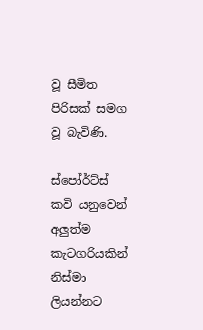වූ සීමිත පිරිසක් සමග වූ බැවිණි.

ස්පෝර්ට්ස් කවි යනුවෙන් අලුත්ම කැටගරියකින් නිස්මා ලියන්නට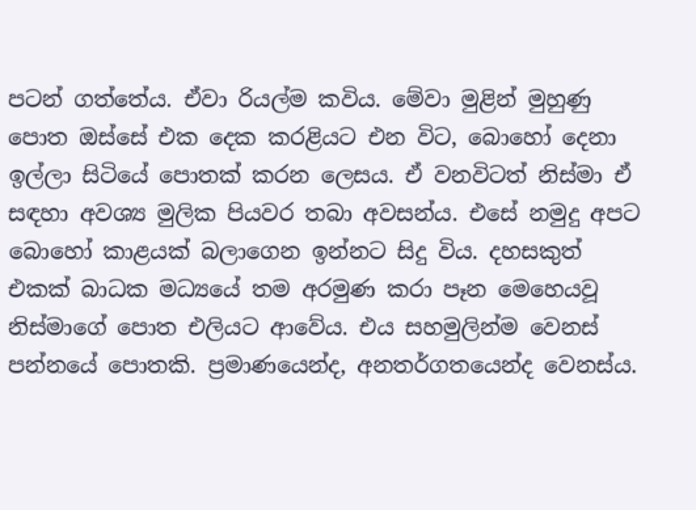පටන් ගත්තේය. ඒවා රියල්ම කවිය. මේවා මුළින් මුහුණු පොත ඔස්සේ එක දෙක කරළියට එන විට, බොහෝ දෙනා ඉල්ලා සිටියේ පොතක් කරන ලෙසය. ඒ වනවිටත් නිස්මා ඒ සඳහා අවශ්‍ය මුලික පියවර තබා අවසන්ය. එසේ නමුදු අපට බොහෝ කාළයක් බලාගෙන ඉන්නට සිදු විය. දහසකුත් එකක් බාධක මධ්‍යයේ තම අරමුණ කරා පෑන මෙහෙයවූ නිස්මාගේ පොත එලියට ආවේය. එය සහමුලින්ම වෙනස් පන්නයේ පොතකි. ප්‍රමාණයෙන්ද, අනතර්ගතයෙන්ද වෙනස්ය.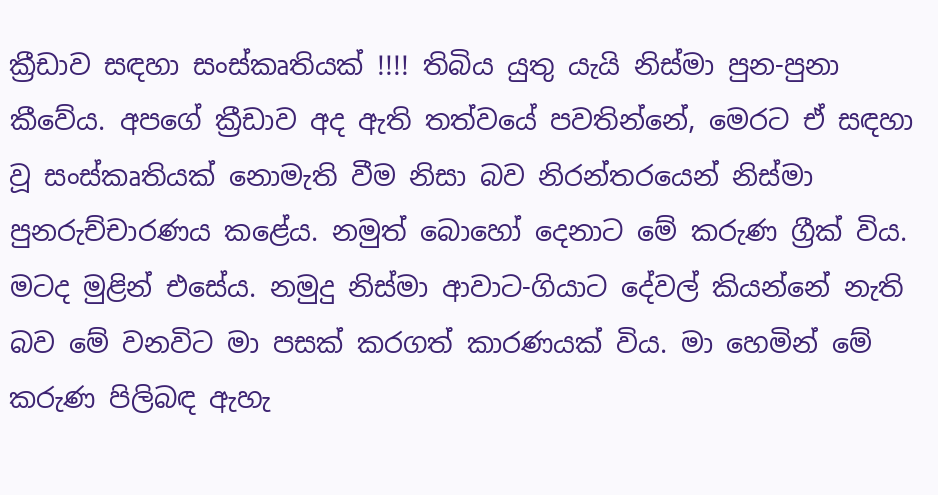ක්‍රීඩාව සඳහා සංස්කෘතියක් !!!! තිබිය යුතු යැයි නිස්මා පුන-පුනා කීවේය. අපගේ ක්‍රීඩාව අද ඇති තත්වයේ පවතින්නේ, මෙරට ඒ සඳහා වූ සංස්කෘතියක් නොමැති වීම නිසා බව නිරන්තරයෙන් නිස්මා පුනරුච්චාරණය කළේය. නමුත් බොහෝ දෙනාට මේ කරුණ ග්‍රීක් විය. මටද මුළින් එසේය. නමුදු නිස්මා ආවාට-ගියාට දේවල් කියන්නේ නැති බව මේ වනවිට මා පසක් කරගත් කාරණයක් විය. මා හෙමින් මේ කරුණ පිලිබඳ ඇහැ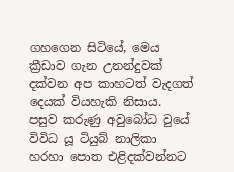ගහගෙන සිටියේ, මෙය ක්‍රීඩාව ගැන උනන්දුවක් දක්වන අප කාහටත් වැදගත් දෙයක් වියහැකි නිසාය. පසුව කරුණු අවුබෝධ වුයේ විවිධ යූ ටියුබ් නාලිකා හරහා පොත එළිදක්වන්නට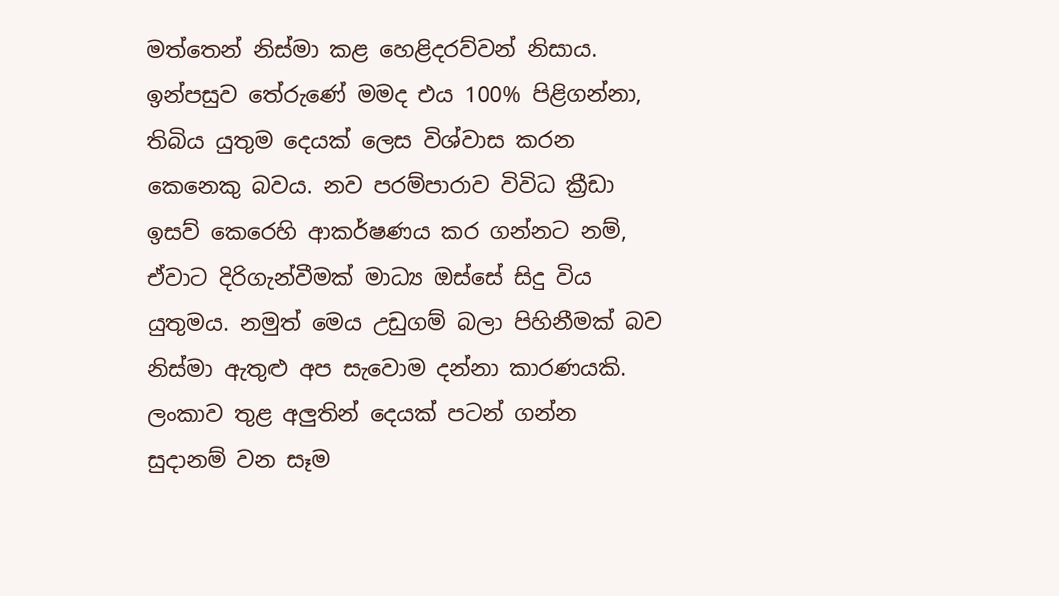මත්තෙන් නිස්මා කළ හෙළිදරව්වන් නිසාය. ඉන්පසුව තේරුණේ මමද එය 100% පිළිගන්නා, තිබිය යුතුම දෙයක් ලෙස විශ්වාස කරන කෙනෙකු බවය. නව පරම්පාරාව විවිධ ක්‍රීඩා ඉසව් කෙරෙහි ආකර්ෂණය කර ගන්නට නම්, ඒවාට දිරිගැන්වීමක් මාධ්‍ය ඔස්සේ සිදු විය යුතුමය. නමුත් මෙය උඩුගම් බලා පිහිනීමක් බව නිස්මා ඇතුළු අප සැවොම දන්නා කාරණයකි. ලංකාව තුළ අලුතින් දෙයක් පටන් ගන්න සුදානම් වන සෑම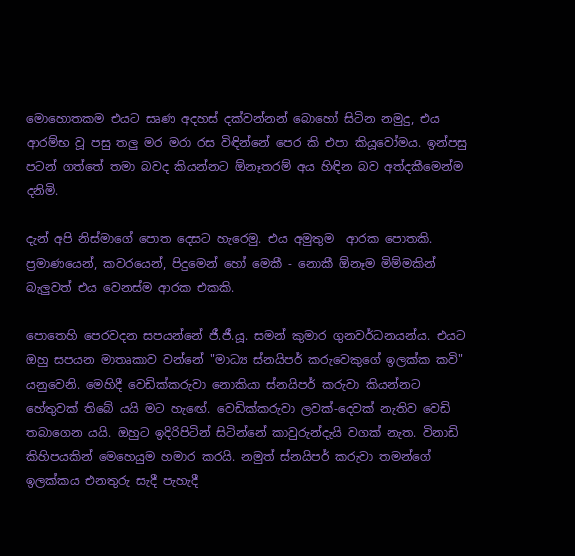මොහොතකම එයට සෘණ අදහස් දක්වන්නන් බොහෝ සිටින නමුදු, එය ආරම්භ වූ පසු තලු මර මරා රස විඳින්නේ පෙර කි එපා කියූවෝමය. ඉන්පසු පටන් ගත්තේ තමා බවද කියන්නට ඕනෑතරම් අය හිඳින බව අත්දකීමෙන්ම දනිමි.

දැන් අපි නිස්මාගේ පොත දෙසට හැරෙමු. එය අමුතුම  ආරක පොතකි. ප්‍රමාණයෙන්, කවරයෙන්, පිදුමෙන් හෝ මෙකී - නොකී ඕනෑම මිම්මකින් බැලුවත් එය වෙනස්ම ආරක එකකි.

පොතෙහි පෙරවදන සපයන්නේ ජී.ජී.යූ. සමන් කුමාර ගුනවර්ධනයන්ය. එයට ඔහු සපයන මාතෘකාව වන්නේ "මාධ්‍ය ස්නයිපර් කරුවෙකුගේ ඉලක්ක කවි" යනුවෙනි. මෙහිදී වෙඩික්කරුවා නොකියා ස්නයිපර් කරුවා කියන්නට හේතුවක් තිබේ යයි මට හැඟේ. වෙඩික්කරුවා ලවක්-දෙවක් නැතිව වෙඩි තබාගෙන යයි. ඔහුට ඉදිරිපිටින් සිටින්නේ කාවුරුන්දැයි වගක් නැත. විනාඩි කිහිපයකින් මෙහෙයුම හමාර කරයි. නමුත් ස්නයිපර් කරුවා තමන්ගේ ඉලක්කය එනතුරු සැදී පැහැදී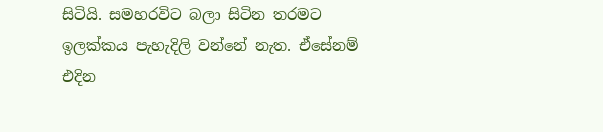සිටියි. සමහරවිට බලා සිටින තරමට ඉලක්කය පැහැදිලි වන්නේ නැත. ඒසේනම් එදින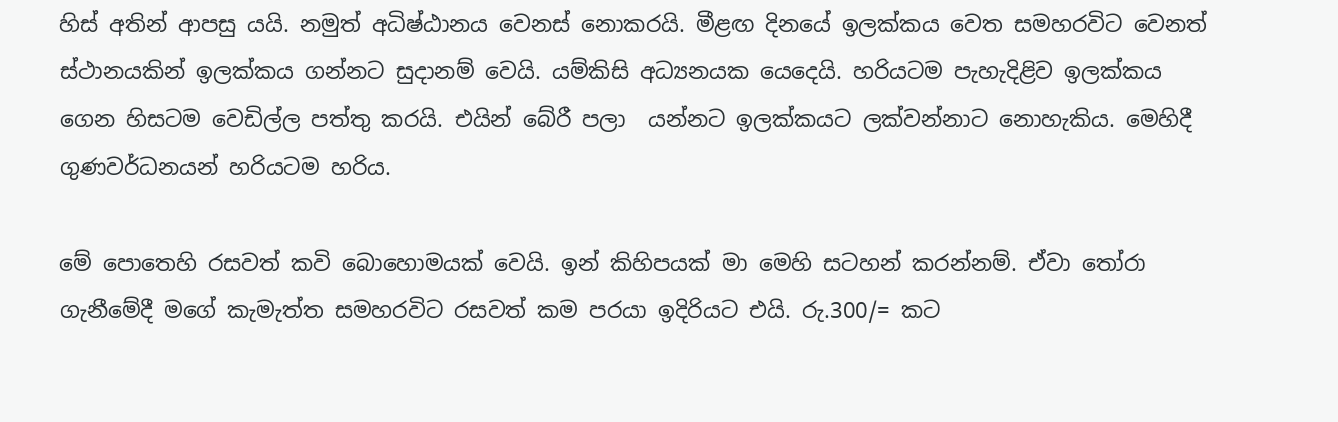හිස් අතින් ආපසු යයි. නමුත් අධිෂ්ඨානය වෙනස් නොකරයි. මීළඟ දිනයේ ඉලක්කය වෙත සමහරවිට වෙනත් ස්ථානයකින් ඉලක්කය ගන්නට සුදානම් වෙයි. යම්කිසි අධ්‍යනයක යෙදෙයි. හරියටම පැහැදිළිව ඉලක්කය ගෙන හිසටම වෙඩිල්ල පත්තු කරයි. එයින් බේරී පලා  යන්නට ඉලක්කයට ලක්වන්නාට නොහැකිය. මෙහිදී ගුණවර්ධනයන් හරියටම හරිය.

මේ පොතෙහි රසවත් කවි බොහොමයක් වෙයි. ඉන් කිහිපයක් මා මෙහි සටහන් කරන්නම්. ඒවා තෝරා ගැනීමේදී මගේ කැමැත්ත සමහරවිට රසවත් කම පරයා ඉදිරියට එයි. රු.300/= කට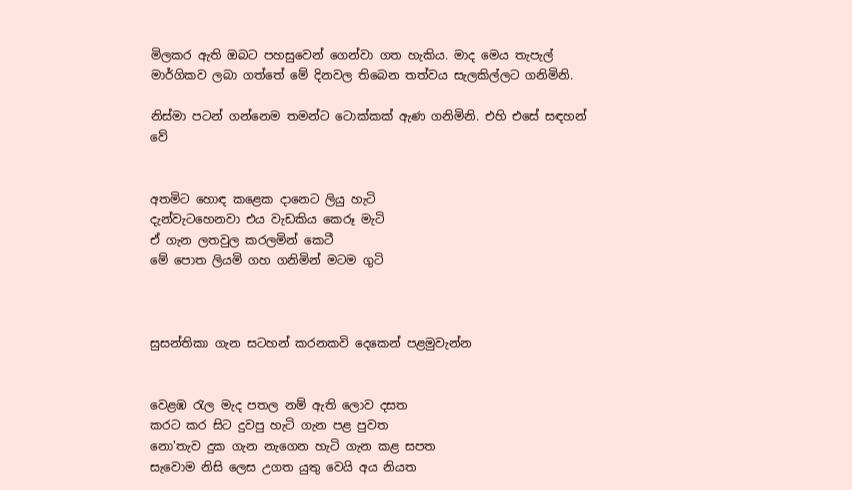මිලකර ඇති ඔබට පහසුවෙන් ගෙන්වා ගත හැකිය. මාද මෙය තැපැල් මාර්ගිකව ලබා ගත්තේ මේ දිනවල තිබෙන තත්වය සැලකිල්ලට ගනිමිනි.

නිස්මා පටන් ගන්නෙම තමන්ට ටොක්කක් ඇණ ගනිමිනි. එහි එසේ සඳහන් වේ


අතමිට හොඳ කළෙක දානෙට ලියු හැටි
දැන්වැටහෙනවා එය වැඩකිය කෙරූ මැටි
ඒ ගැන ලතවුල කරලමින් කෙටී
මේ පොත ලියමි ගහ ගනිමින් මටම ගුටි



සුසන්තිකා ගැන සටහන් කරනකවි දෙකෙන් පළමුවැන්න


වෙළඹ රැල මැද පතල නම් ඇති ලොව දසත
කරට කර සිට දුවපු හැටි ගැන පළ පුවත
නො'තැව දුක ගැන නැගෙන හැටි ගැන කළ සපත
සැවොම නිසි ලෙස උගත යුතු වෙයි අය නියත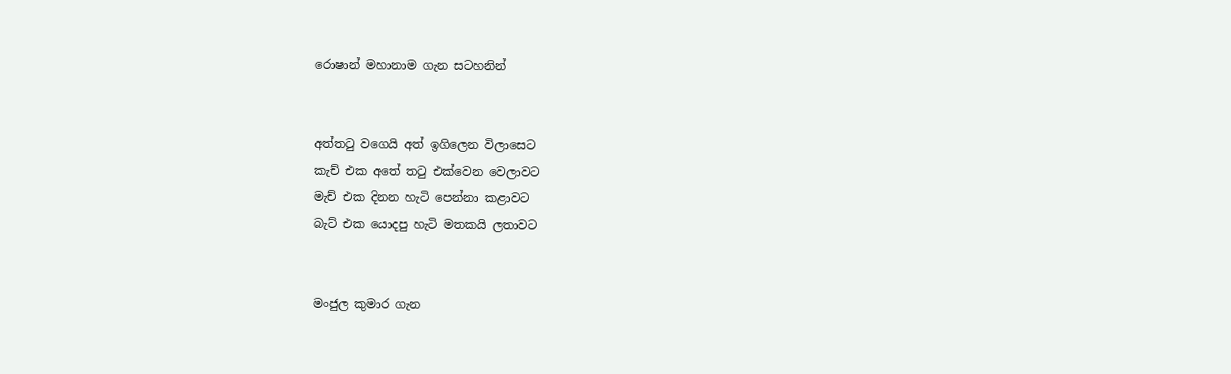රොෂාන් මහානාම ගැන සටහනින්


අත්තටු වගෙයි අත් ඉගිලෙන විලාසෙට
කැච් එක අතේ තටු එක්වෙන වෙලාවට
මැච් එක දිනන හැටි පෙන්නා කළාවට
බැට් එක යොදපු හැටි මතකයි ලතාවට


මංජුල කුමාර ගැන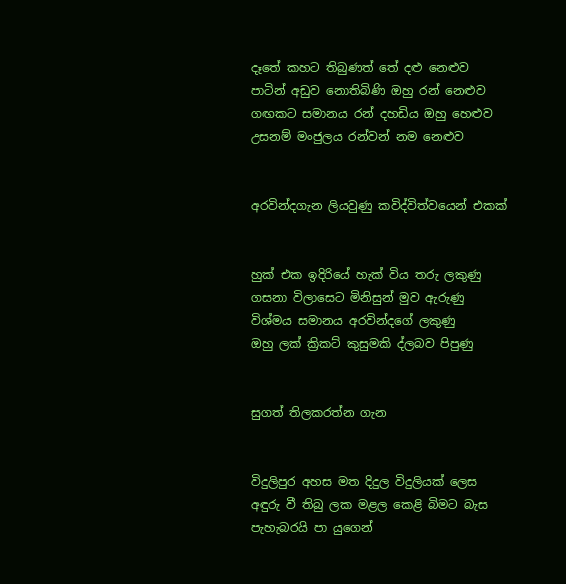දෑතේ කහට තිබුණත් තේ දළු නෙළුව
පාටින් අඩුව නොතිබිණි ඔහු රන් නෙළුව
ගඟකට සමානය රන් දහඩිය ඔහු හෙළුව
උසනම් මංජුලය රන්වන් නම නෙළුව


අරවින්දගැන ලියවුණු කවිද්විත්වයෙන් එකක්


හුක් එක ඉදිරියේ හැක් විය තරු ලකුණු
ගසනා විලාසෙට මිනිසුන් මුව ඇරුණු
විශ්මය සමානය අරවින්දගේ ලකුණු
ඔහු ලක් ක්‍රිකට් කුසුමකි ද්ලබව පිපුණු


සුගත් තිලකරත්න ගැන


විදුලිපුර අහස මත දිදුල විදුලියක් ලෙස
අඳුරු වී තිබු ලක මළල කෙළි බිමට බැස
පැහැබරයි පා යුගෙන්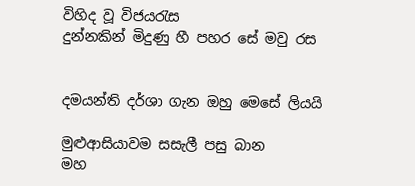විහිද වූ විජයරැස
දුන්නකින් මිදුණු හී පහර සේ මවු රස


දමයන්ති දර්ශා ගැන ඔහු මෙසේ ලියයි

මුළුආසියාවම සසැලී පසු බාන
මහ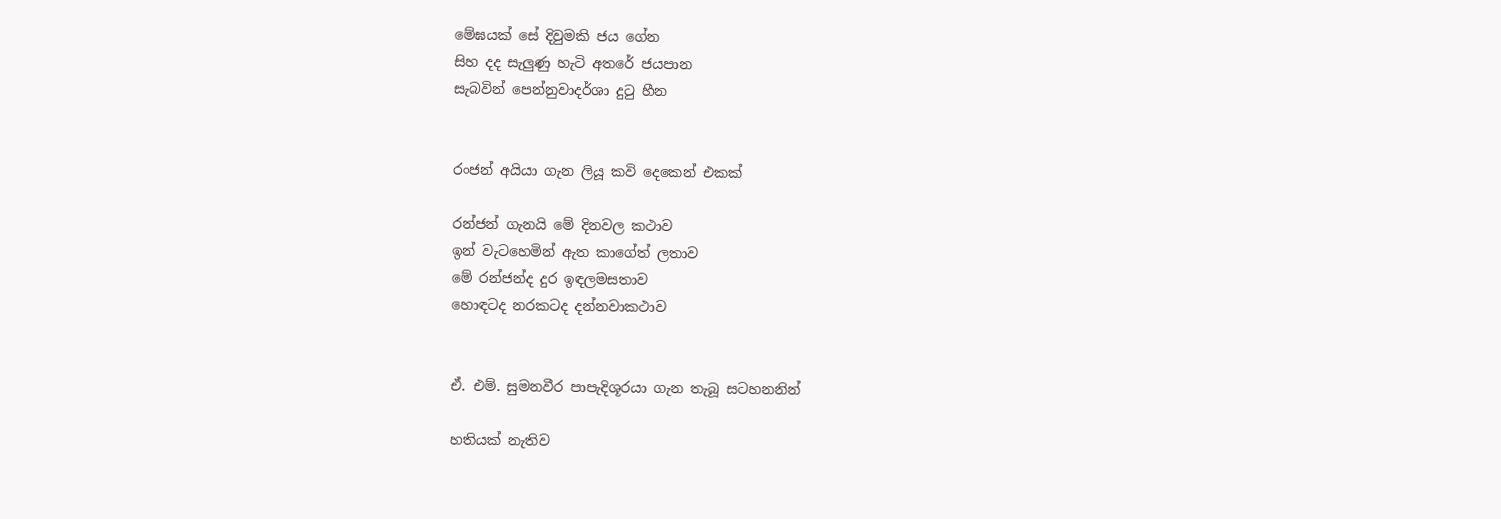මේඝයක් සේ දිවුමකි ජය ගේන
සිහ දද සැලුණු හැටි අතරේ ජයපාන
සැබවින් පෙන්නුවාදර්ශා දුටු හීන


රංජන් අයියා ගැන ලියූ කවි දෙකෙන් එකක්

රන්ජන් ගැනයි මේ දිනවල කථාව
ඉන් වැටහෙමින් ඇත කාගේත් ලතාව
මේ රන්ජන්ද දුර ඉඳලමසතාව
හොඳටද නරකටද දන්නවාකථාව


ඒ. එම්. සුමනවීර පාපැදිශූරයා ගැන තැබූ සටහනනින්

හතියක් නැතිව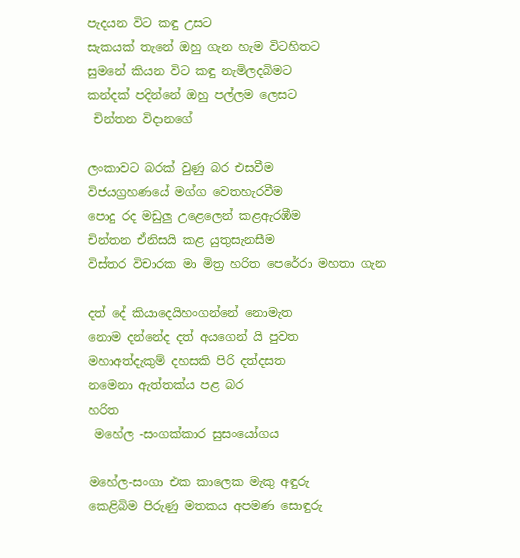පැදයන විට කඳු උසට
සැකයක් තැනේ ඔහු ගැන හැම විටහිතට
සුමනේ කියන විට කඳු නැමිලදබිමට
කන්දක් පදින්නේ ඔහු පල්ලම ලෙසට
 චින්තන විදානගේ

ලංකාවට බරක් වුණු බර එසවීම
විජයග්‍රහණයේ මග්ග වෙතහැරවීම
පොදු රද මඩුලු උළෙලෙන් කළඇරඹීම
චින්තන ඒනිසයි කළ යුතුසැනසීම
විස්තර විචාරක මා මිත්‍ර හරිත පෙරේරා මහතා ගැන

දත් දේ කියාදෙයිහංගන්නේ නොමැත
නොම දන්නේද දත් අයගෙන් යි පුවත
මහාඅත්දැකුම් දහසකි පිරි දත්දසත
නමෙනා ඇත්තක්ය පළ බර
හරිත
 මහේල -සංගක්කාර සුසංයෝගය

මහේල-සංගා එක කාලෙක මැකු අඳුරු
කෙළිබිම පිරුණු මතකය අපමණ සොඳුරු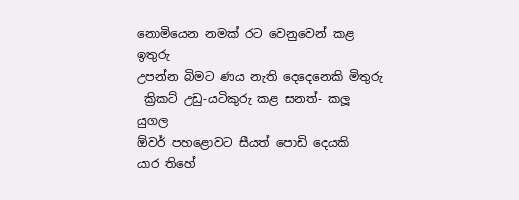නොමියෙන නමක් රට වෙනුවෙන් කළ ඉතුරු
උපන්න බිමට ණය නැති දෙදෙනෙකි මිතුරු
 ක්‍රිකට් උඩු-යටිකුරු කළ සනත්- කලූ යුගල
ඕවර් පහළොවට සීයත් පොඩි දෙයකි
යාර තිහේ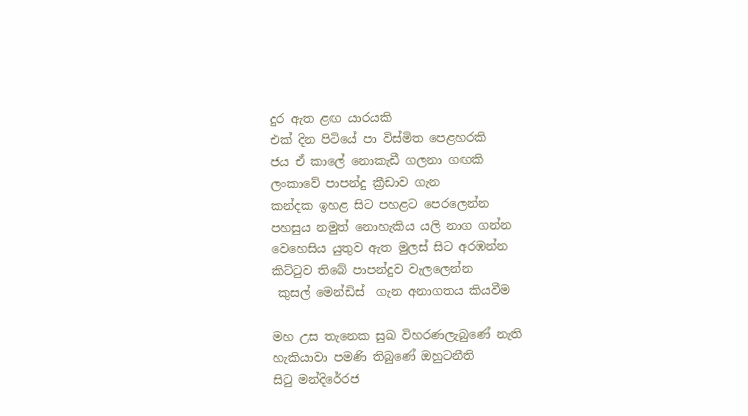දුර ඇත ළඟ යාරයකි
එක් දින පිටියේ පා විස්මිත පෙළහරකි
ජය ඒ කාලේ නොකැඩී ගලනා ගඟකි
ලංකාවේ පාපන්දු ක්‍රීඩාව ගැන
කන්දක ඉහළ සිට පහළට පෙරලෙන්න
පහසුය නමුත් නොහැකිය යලි නාග ගන්න
වෙහෙසිය යුතුව ඇත මුලස් සිට අරඹන්න
කිට්ටුව තිබේ පාපන්දුව වැලලෙන්න
 කුසල් මෙන්ඩිස්  ගැන අනාගතය කියවීම

මහ උස තැනෙක සුඛ විහරණලැබුණේ නැති
හැකියාවා පමණි තිබුණේ ඔහුටනීති
සිටු මන්දිරේරජ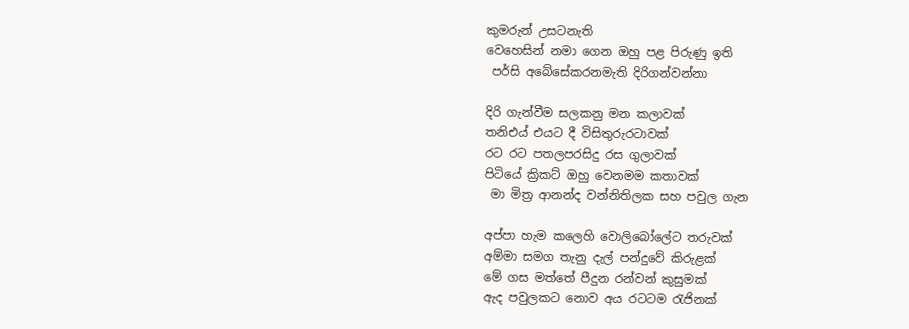කුමරුන් උසටනැති
වෙහෙසින් නමා ගෙන ඔහු පළ පිරුණු ඉති
 පර්සි අබේසේකරනමැති දිරිගන්වන්නා

දිරි ගැන්වීම සලකනු මන කලාවක්
තනිඑය් එයට දී විසිතුරුරටාවක්
රට රට පතලපරසිදු රස ගුලාවක්
පිටියේ ක්‍රිකට් ඔහු වෙනමම කතාවක්
 මා මිත්‍ර ආනන්ද වන්නිතිලක සහ පවුල ගැන

අප්පා හැම කලෙහි වොලිබෝලේට තරුවක්
අම්මා සමග තැනු දැල් පන්දුවේ කිරුළක්
මේ ගස මත්තේ පීදුන රන්වන් කුසුමක්
ඇද පවුලකට නොව අය රටටම රැජිනක්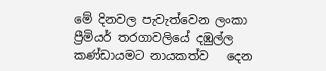මේ දිනවල පැවැත්වෙන ලංකා ප්‍රීමියර් තරගාවලියේ දඹුල්ල කණ්ඩායමට නායකත්ව   දෙන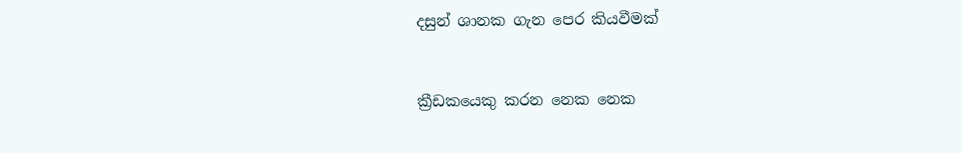දසුන් ශානක ගැන පෙර කියවීමක්


ක්‍රීඩකයෙකු කරන නෙක නෙක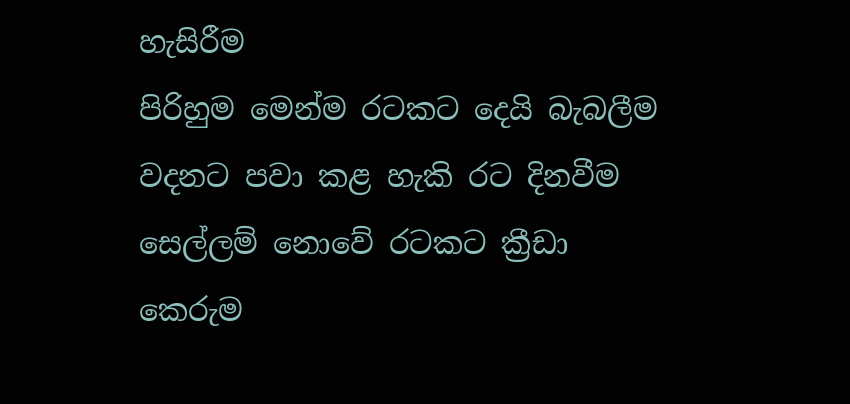හැසිරීම
පිරිහුම මෙන්ම රටකට දෙයි බැබලීම
වදනට පවා කළ හැකි රට දිනවීම
සෙල්ලම් නොවේ රටකට ක්‍රීඩා කෙරුම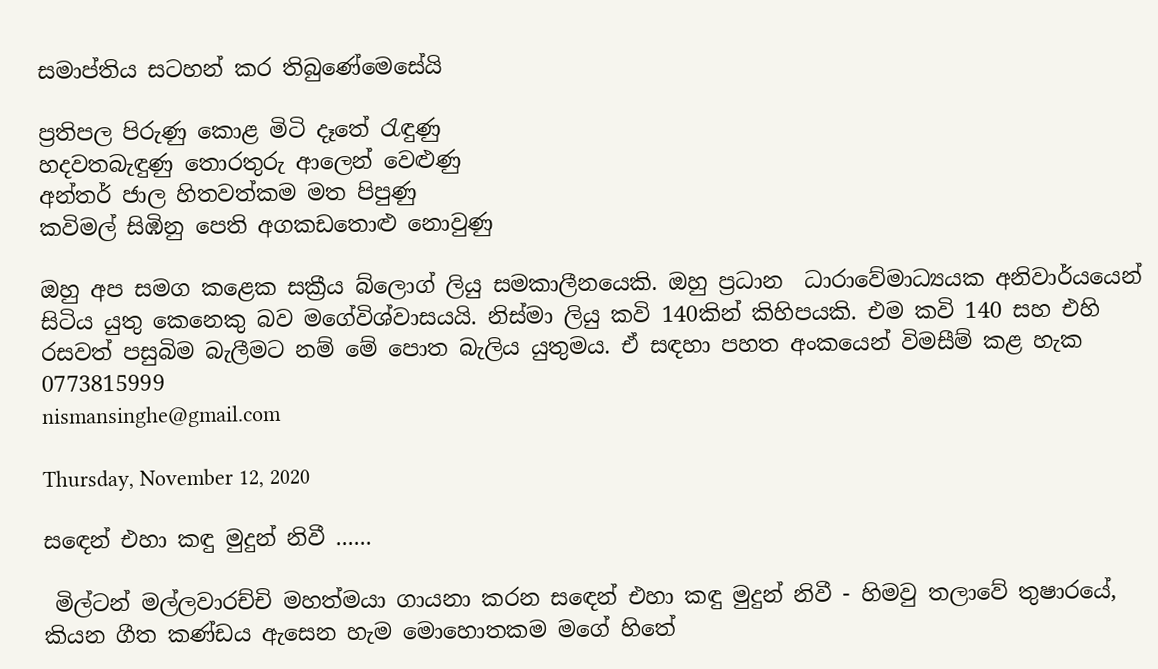සමාප්තිය සටහන් කර තිබුණේමෙසේයි

ප්‍රතිපල පිරුණු කොළ මිටි දෑතේ රැඳුණු
හදවතබැඳුණු තොරතුරු ආලෙන් වෙළුණු
අන්තර් ජාල හිතවත්කම මත පිපුණු
කවිමල් සිඹිනු පෙති අගකඩතොළු නොවුණු

ඔහු අප සමග කළෙක සක්‍රීය බ්ලොග් ලියු සමකාලීනයෙකි. ඔහු ප්‍රධාන  ධාරාවේමාධ්‍යයක අනිවාර්යයෙන් සිටිය යුතු කෙනෙකු බව මගේවිශ්වාසයයි. නිස්මා ලියු කවි 140කින් කිහිපයකි. එම කවි 140 සහ එහි රසවත් පසුබිම බැලීමට නම් මේ පොත බැලිය යුතුමය. ඒ සඳහා පහත අංකයෙන් විමසීම් කළ හැක
0773815999
nismansinghe@gmail.com

Thursday, November 12, 2020

සඳෙන් එහා කඳු මුදුන් නිවී ......

 මිල්ටන් මල්ලවාරච්චි මහත්මයා ගායනා කරන සඳෙන් එහා කඳු මුදුන් නිවී - හිමවු තලාවේ තුෂාරයේ, කියන ගීත කණ්ඩය ඇසෙන හැම මොහොතකම මගේ හිතේ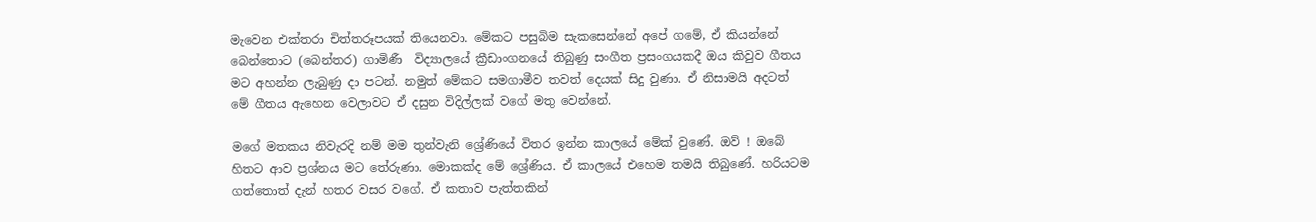මැවෙන එක්තරා චිත්තරූපයක් තියෙනවා. මේකට පසුබිම සැකසෙන්නේ අපේ ගමේ, ඒ කියන්නේ බෙන්තොට (බෙන්තර) ගාමිණී  විද්‍යාලයේ ක්‍රීඩාංගනයේ තිබුණු සංගීත ප්‍රසංගයකදී ඔය කිවුව ගීතය මට අහන්න ලැබුණු දා පටන්. නමුත් මේකට සමගාමීව තවත් දෙයක් සිදු වුණා. ඒ නිසාමයි අදටත් මේ ගීතය ඇහෙන වෙලාවට ඒ දසුන විදිල්ලක් වගේ මතු වෙන්නේ.

මගේ මතකය නිවැරදි නම් මම තුන්වැනි ශ්‍රේණියේ විතර ඉන්න කාලයේ මේක් වුණේ. ඔව් ! ඔබේ හිතට ආව ප්‍රශ්නය මට තේරුණා. මොකක්ද මේ ශ්‍රේණිය. ඒ කාලයේ එහෙම තමයි තිබුණේ. හරියටම ගත්තොත් දැන් හතර වසර වගේ. ඒ කතාව පැත්තකින්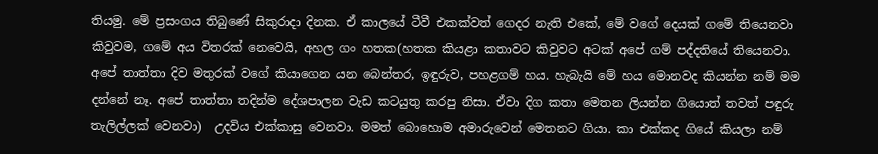තියමු. මේ ප්‍රසංගය තිබුණේ සිකුරාදා දිනක. ඒ කාලයේ ටීවී එකක්වත් ගෙදර නැති එකේ, මේ වගේ දෙයක් ගමේ තියෙනවා කිවුවම, ගමේ අය විතරක් නෙවෙයි, අහල ගං හතක(හතක කියළා කතාවට කිවුවට අටක් අපේ ගම් පද්දතියේ තියෙනවා. අපේ තාත්තා දිව මතුරක් වගේ කියාගෙන යන බෙන්තර, ඉඳුරුව, පහළගම් හය. හැබැයි මේ හය මොනවද කියන්න නම් මම දන්නේ නෑ. අපේ තාත්තා තදින්ම දේශපාලන වැඩ කටයුතු කරපු නිසා. ඒවා දිග කතා මෙතන ලියන්න ගියොත් තවත් පඳුරු තැලිල්ලක් වෙනවා)  උදවිය එක්කාසු වෙනවා. මමත් බොහොම අමාරුවෙන් මෙතනට ගියා. කා එක්කද ගියේ කියලා නම්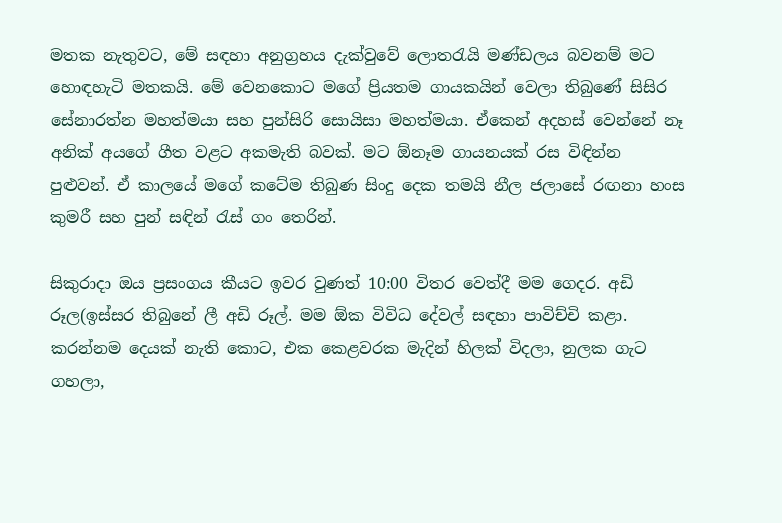මතක නැතුවට, මේ සඳහා අනුග්‍රහය දැක්වුවේ ලොතරැයි මණ්ඩලය බවනම් මට හොඳහැටි මතකයි. මේ වෙනකොට මගේ ප්‍රියතම ගායකයින් වෙලා තිබුණේ සිසිර සේනාරත්න මහත්මයා සහ පුන්සිරි සොයිසා මහත්මයා. ඒකෙන් අදහස් වෙන්නේ නෑ අනික් අයගේ ගීත වළට අකමැති බවක්. මට ඕනෑම ගායනයක් රස විඳින්න පුළුවන්. ඒ කාලයේ මගේ කටේම තිබුණ සිංදු දෙක තමයි නීල ජලාසේ රඟනා හංස කුමරී සහ පුන් සඳින් රැස් ගං තෙරින්.

සිකුරාදා ඔය ප්‍රසංගය කීයට ඉවර වුණත් 10:00 විතර වෙත්දී මම ගෙදර. අඩි රූල(ඉස්සර තිබුනේ ලී අඩි රූල්. මම ඕක විවිධ දේවල් සඳහා පාවිච්චි කළා. කරන්නම දෙයක් නැති කොට, එක කෙළවරක මැදින් හිලක් විදලා, නුලක ගැට ගහලා,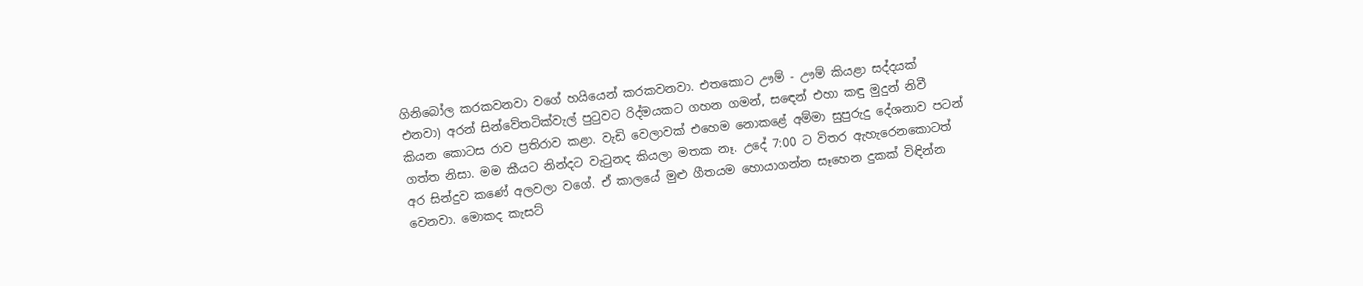ගිනිබෝල කරකවනවා වගේ හයියෙන් කරකවනවා. එතකොට ඌම් - ඌම් කියළා සද්දයක් එනවා) අරන් සින්වේතටික්වැල් පුටුවට රිද්මයකට ගහන ගමන්, සඳෙන් එහා කඳු මුදුන් නිවී කියන කොටස රාව ප්‍රතිරාව කළා. වැඩි වෙලාවක් එහෙම නොකළේ අම්මා සුපුරුදු දේශනාව පටන් ගත්ත නිසා. මම කීයට නින්දට වැටුනද කියලා මතක නෑ. උදේ 7:00 ට විතර ඇහැරෙනකොටත් අර සින්දුව කණේ අලවලා වගේ. ඒ කාලයේ මුළු ගීතයම හොයාගන්න සෑහෙන දුකක් විඳින්න වෙනවා. මොකද කැසට්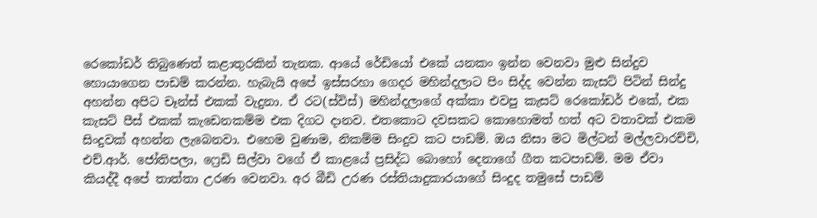රෙකෝඩර් තිබුණෙත් කළාතුරකින් තැනක. ආයේ රේඩියෝ එකේ යනකං ඉන්න වෙනවා මුළු සින්දුව හොයාගෙන පාඩම් කරන්න. හැබැයි අපේ ඉස්සරහා ගෙදර මහින්දලාට පිං සිද්ද වෙන්න කැසට් පිටින් සින්දු අහන්න අපිට චෑන්ස් එකක් වැදුනා. ඒ රට(ස්විස්) මහින්දලාගේ අක්කා එවපු කැසට් රෙකෝඩර් එකේ, එක කැසට් පීස් එකක් කැඩෙනකම්ම එක දිගට දානව. එතකොට දවසකට කොහොමත් හත් අට වතාවක් එකම සිංදුවක් අහන්න ලැබෙනවා. එහෙම වුණාම, නිකම්ම සිංදුව කට පාඩම්. ඔය නිසා මට මිල්ටන් මල්ලවාරච්චි, එච්.ආර්. ජෝතිපලා, ෆ්‍රෙඩි සිල්වා වගේ ඒ කාළයේ ප්‍රසිද්ධ බොහෝ දෙනාගේ ගීත කටපාඩම්. මම ඒවා කියද්දී අපේ තාත්තා උරණ වෙනවා. අර බීඩි උරණ රස්තියාදුකාරයාගේ සිංදුද තමුසේ පාඩම්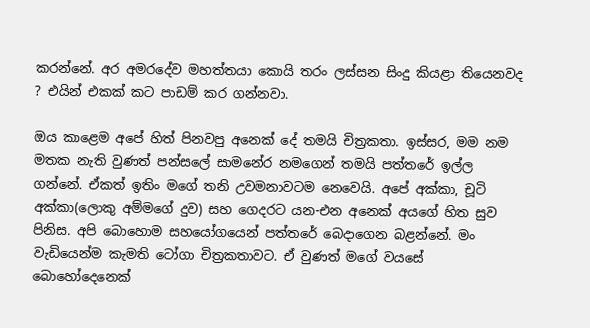කරන්නේ. අර අමරදේව මහත්තයා කොයි තරං ලස්සන සිංදු කියළා තියෙනවද ? එයින් එකක් කට පාඩම් කර ගන්නවා.

ඔය කාළෙම අපේ හිත් පිනවපු අනෙක් දේ තමයි චිත්‍රකතා. ඉස්සර, මම නම මතක නැති වුණත් පන්සලේ සාමනේර නමගෙන් තමයි පත්තරේ ඉල්ල ගන්නේ. ඒකත් ඉතිං මගේ තනි උවමනාවටම නෙවෙයි. අපේ අක්කා, චූටි අක්කා(ලොකු අම්මගේ දුව) සහ ගෙදරට යන-එන අනෙක් අයගේ හිත සුව පිනිස. අපි බොහොම සහයෝගයෙන් පත්තරේ බෙදාගෙන බළන්නේ. මං වැඩියෙන්ම කැමති ටෝගා චිත්‍රකතාවට. ඒ වුණත් මගේ වයසේ බොහෝදෙනෙක්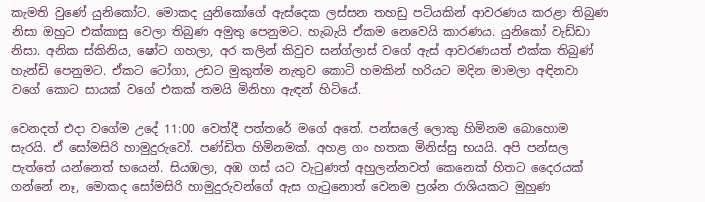කැමති වුණේ යුනිකෝට. මොකද යුනිකෝගේ ඇස්දෙක ලස්සන තහඩු පටියකින් ආවරණය කරළා තිබුණ නිසා ඔහුට එක්කාසු වෙලා තිබුණ අමුතු පෙනුමට. හැබැයි ඒකම නෙවෙයි කාරණය. යුනිකෝ වැඩ්ඩා නිසා. අනික ස්කිනිය, ෂෝට ගහලා, අර කලින් කිවුව සන්ග්ලාස් වගේ ඇස් ආවරණයත් එක්ක තිබුණ් හැන්ඩි පෙනුමට. ඒකට ටෝගා, උඩට මුකුත්ම නැතුව කොටි හමකින් හරියට මදින මාමලා අඳිනවා වගේ කොට සායක් වගේ එකක් තමයි මිනිහා ඇඳන් හිටියේ.

වෙනදත් එදා වගේම උදේ 11:00 වෙත්දී පත්තරේ මගේ අතේ. පන්සලේ ලොකු හිමිනම බොහොම සැරයි. ඒ සෝමසිරි හාමුදුරුවෝ. පණ්ඩිත හිමිනමක්. අහළ ගං හතක මිනිස්සු භයයි. අපි පන්සල පැත්තේ යන්නෙත් භයෙන්. සියඹලා, අඹ ගස්‍ යට වැටුණත් අහුලන්නවත් කෙනෙක් හිතට දෛරයක් ගන්නේ නෑ, මොකද සෝමසිරි හාමුදුරුවන්ගේ ඇස ගැටුනොත් වෙනම ප්‍රශ්න රාශියකට මුහුණ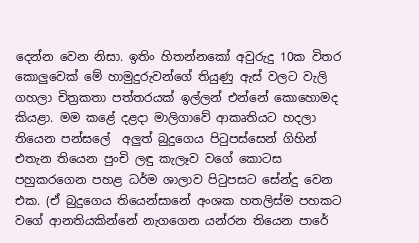දෙන්න වෙන නිසා. ඉතිං හිතන්නකෝ අවුරුදු 10ක විතර කොලුවෙක් මේ හාමුදුරුවන්ගේ තියුණු ඇස් වලට වැලි ගහලා චිත්‍රකතා පත්තරයක් ඉල්ලන් එන්නේ කොහොමද කියළා. මම කළේ දළදා මාලිගාවේ ආකෘතියට හදලා තියෙන පන්සලේ  අලුත් බුදුගෙය පිටුපස්සෙන් ගිහින් එතැන තියෙන පුංචි ලඳු කැලෑව වගේ කොටස පහුකරගෙන පහළ ධර්ම ශාලාව පිටුපසට සේන්දු වෙන එක. (ඒ බුදුගෙය තියෙන්සානේ අංශක හතලිස්ම පහකට වගේ ආනතියකින්නේ නැගගෙන යන්රන තියෙන පාරේ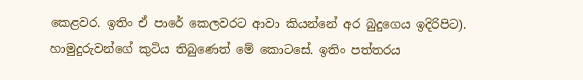කෙළවර. ඉතිං ඒ පාරේ කෙලවරට ආවා කියන්නේ අර බුදුගෙය ඉදිරිපිට).  හාමුදුරුවන්ගේ කුටිය තිබුණෙත් මේ කොටසේ. ඉතිං පත්තරය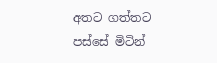අතට ගත්තට පස්සේ මිටින්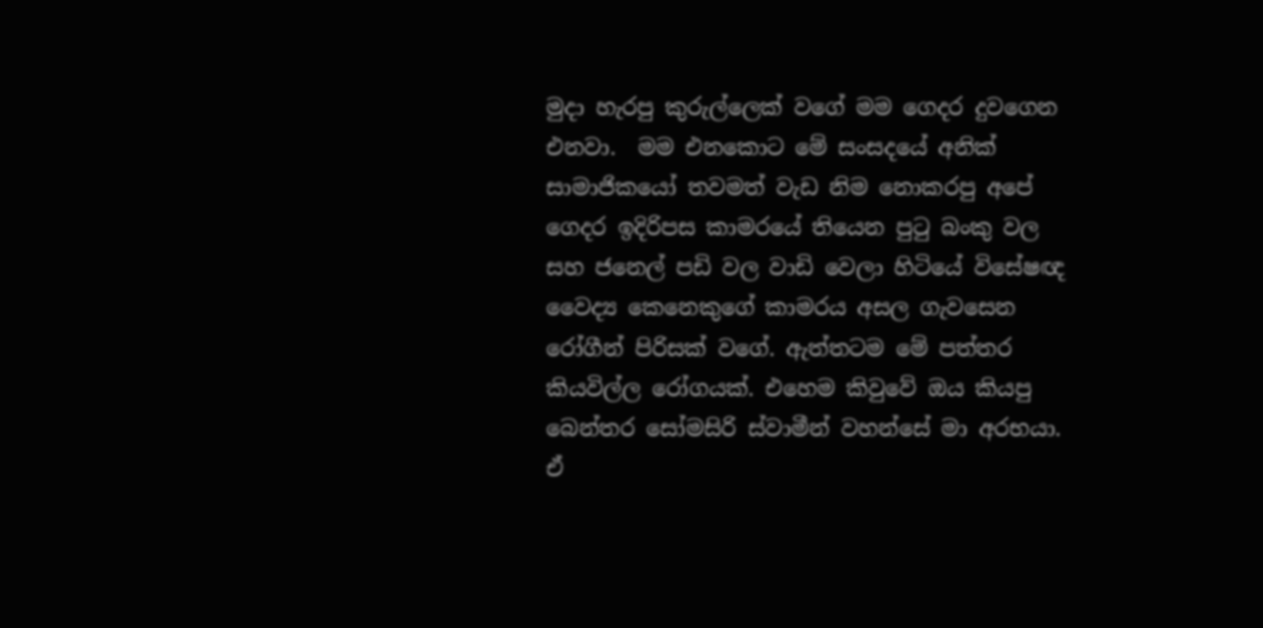මුදා හැරපු කුරුල්ලෙක් වගේ මම ගෙදර දුවගෙන එනවා.  මම එනකොට මේ සංසදයේ අනික් සාමාජිකයෝ තවමත් වැඩ නිම නොකරපු අපේ ගෙදර ඉදිරිපස කාමරයේ තියෙන පුටු බංකු වල සහ ජනෙල් පඩි වල වාඩි වෙලා හිටියේ විසේෂඥ වෛද්‍ය කෙනෙකුගේ කාමරය අසල ගැවසෙන රෝගීන් පිරිසක් වගේ. ඇත්තටම මේ පත්තර කියවිල්ල රෝගයක්. එහෙම කිවුවේ ඔය කියපු බෙන්තර සෝමසිරි ස්වාමීන් වහන්සේ මා අරභයා. ඒ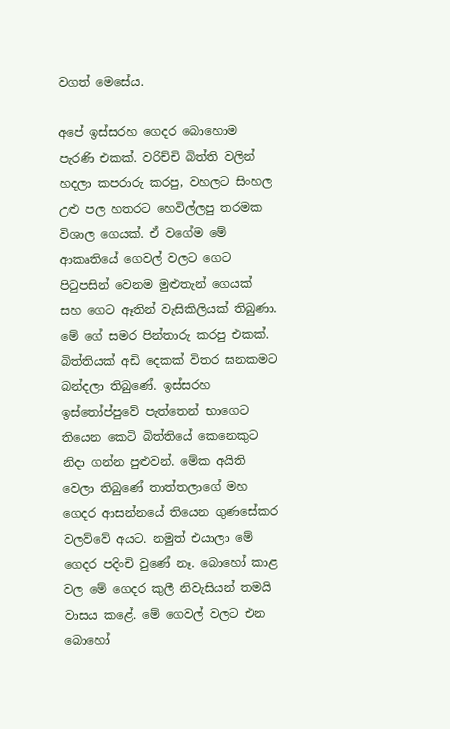වගත් මෙසේය.

අපේ ඉස්සරහ ගෙදර බොහොම පැරණි එකක්. වරිච්චි බිත්ති වලින් හදලා කපරාරු කරපු, වහලට සිංහල උළු පල හතරට හෙවිල්ලපු තරමක විශාල ගෙයක්. ඒ වගේම මේ ආකෘතියේ ගෙවල් වලට ගෙට පිටුපසින් වෙනම මුළුතැන් ගෙයක් සහ ගෙට ඈතින් වැසිකිලියක් තිබුණා. මේ ගේ සමර පින්තාරු කරපු එකක්. බිත්තියක් අඩි දෙකක් විතර ඝනකමට බන්දලා තිබුණේ. ඉස්සරහ ඉස්තෝප්පුවේ පැත්තෙන් භාගෙට තියෙන කෙටි බිත්තියේ කෙනෙකුට නිදා ගන්න පුළුවන්. මේක අයිති වෙලා තිබුණේ තාත්තලාගේ මහ ගෙදර ආසන්නයේ තියෙන ගුණසේකර වලව්වේ අයට. නමුත් එයාලා මේ ගෙදර පදිංචි වුණේ නෑ. බොහෝ කාළ වල මේ ගෙදර කුලී නිවැසියන් තමයි වාසය කළේ. මේ ගෙවල් වලට එන බොහෝ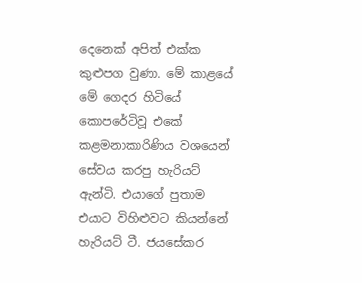දෙනෙක් අපිත් එක්ක කුළුපග වුණා. මේ කාළයේ මේ ගෙදර හිටියේ කොපරේටිවූ එකේ කළමනාකාරිණිය වශයෙන් සේවය කරපු හැරියට් ඇන්ටි. එයාගේ පුතාම එයාට විහිළුවට කියන්නේ හැරියට් ටී. ජයසේකර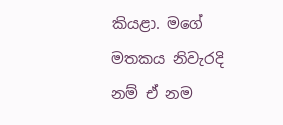කියළා. මගේ මතකය නිවැරදි නම් ඒ නම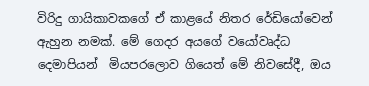විරිදු ගායිකාවකගේ ඒ කාළයේ නිතර රේඩියෝවෙන් ඇහුන නමක්. මේ ගෙදර අයගේ වයෝවෘද්ධ දෙමාපියන්  මියපරලොව ගියෙත් මේ නිවසේදී, ඔය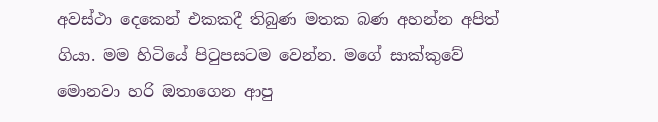අවස්ථා දෙකෙන් එකකදී තිබුණ මතක බණ අහන්න අපිත් ගියා. මම හිටියේ පිටුපසටම වෙන්න. මගේ සාක්කුවේ මොනවා හරි ඔතාගෙන ආපු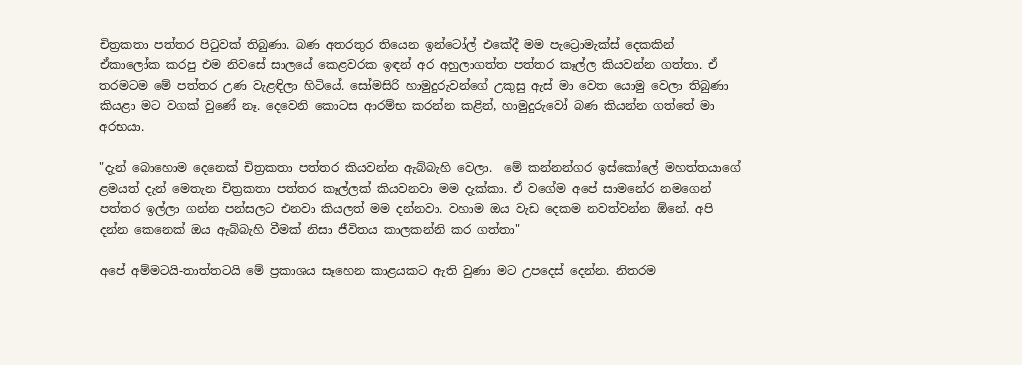චිත්‍රකතා පත්තර පිටුවක් තිබුණා. බණ අතරතුර තියෙන ඉන්ටෝල් එකේදී මම පැට්‍රොමැක්ස් දෙකකින් ඒකාලෝක කරපු එම නිවසේ සාලයේ කෙළවරක ඉඳන් අර අහුලාගත්ත පත්තර කෑල්ල කියවන්න ගත්තා. ඒ තරමටම මේ පත්තර උණ වැළඳිලා හිටියේ. සෝමසිරි හාමුදුරුවන්ගේ උකුසු ඇස් මා වෙත යොමු වෙලා තිබුණා කියළා මට වගක් වුණේ නෑ. දෙවෙනි කොටස ආරම්භ කරන්න කළින්, හාමුදුරුවෝ බණ කියන්න ගත්තේ මා අරභයා.

"දැන් බොහොම දෙනෙක් චිත්‍රකතා පත්තර කියවන්න ඇබ්බැහි වෙලා.  මේ කන්නන්ගර ඉස්කෝලේ මහත්තයාගේ ළමයත් දැන් මෙතැන චිත්‍රකතා පත්තර කෑල්ලක් කියවනවා මම දැක්කා. ඒ වගේම අපේ සාමනේර නමගෙන් පත්තර ඉල්ලා ගන්න පන්සලට එනවා කියලත් මම දන්නවා. වහාම ඔය වැඩ දෙකම නවත්වන්න ඕනේ. අපි දන්න කෙනෙක් ඔය ඇබ්බැහි වීමක් නිසා ජීවිතය කාලකන්නි කර ගත්තා"

අපේ අම්මටයි-තාත්තටයි මේ ප්‍රකාශය සෑහෙන කාළයකට ඇති වුණා මට උපදෙස් දෙන්න. නිතරම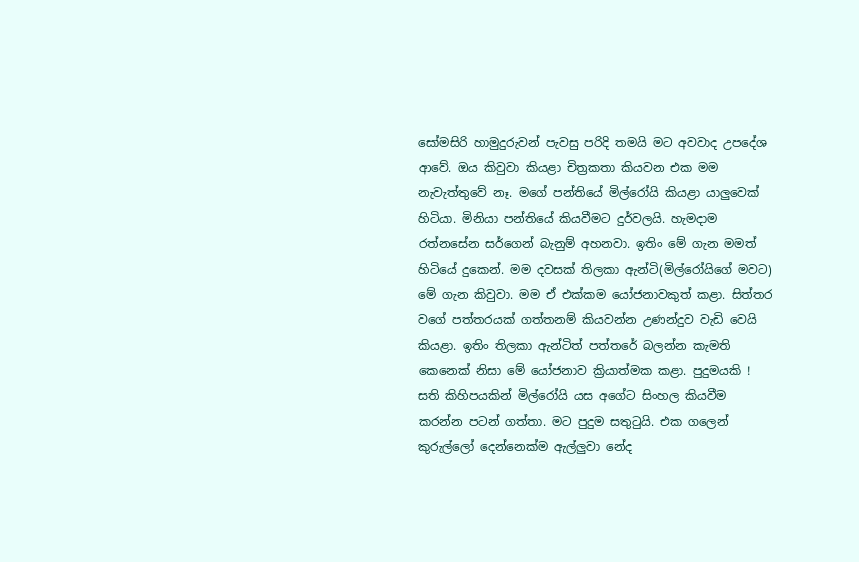සෝමසිරි හාමුදුරුවන් පැවසු පරිදි තමයි මට අවවාද උපදේශ ආවේ. ඔය කිවුවා කියළා චිත්‍රකතා කියවන එක මම නැවැත්තුවේ නෑ. මගේ පන්තියේ මිල්රෝයි කියළා යාලුවෙක් හිටියා. මිනියා පන්තියේ කියවීමට දුර්වලයි. හැමදාම රත්නසේන සර්ගෙන් බැනුම් අහනවා. ඉතිං මේ ගැන මමත් හිටියේ දුකෙන්. මම දවසක් තිලකා ඇන්ටි(මිල්රෝයිගේ මවට) මේ ගැන කිවුවා. මම ඒ එක්කම යෝජනාවකුත් කළා. සිත්තර වගේ පත්තරයක් ගත්තනම් කියවන්න උණන්දුව වැඩි වෙයි කියළා. ඉතිං තිලකා ඇන්ටිත් පත්තරේ බලන්න කැමති කෙනෙක් නිසා මේ යෝජනාව ක්‍රියාත්මක කළා. පුදුමයකි ! සති කිහිපයකින් මිල්රෝයි යස අගේට සිංහල කියවීම කරන්න පටන් ගත්තා. මට පුදුම සතුටුයි. එක ගලෙන් කුරුල්ලෝ දෙන්නෙක්ම ඇල්ලුවා නේද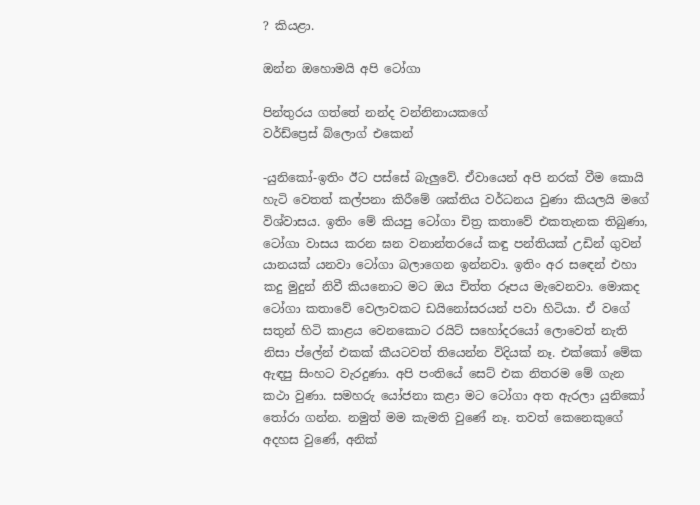? කියළා.

ඔන්න ඔහොමයි අපි ටෝගා

පින්තුරය ගත්තේ නන්ද වන්නිනායකගේ
වර්ඩ්ප්‍රෙස් බ්ලොග් එකෙන්

-යුනිකෝ-ඉතිං ඊට පස්සේ බැලුවේ. ඒවායෙන් අපි නරක් වීම කොයි හැටි වෙතත් කල්පනා කිරීමේ ශක්තිය වර්ධනය වුණා කියලයි මගේ විශ්වාසය. ඉතිං මේ කියපු ටෝගා චිත්‍ර කතාවේ එකතැනක තිබුණා, ටෝගා වාසය කරන ඝන වනාන්තරයේ කඳු පන්තියක් උඩින් ගුවන් යානයක් යනවා ටෝගා බලාගෙන ඉන්නවා. ඉතිං අර සඳෙන් එහා කදු මුදුන් නිවී කියනොට මට ඔය චිත්ත රූපය මැවෙනවා. මොකද ටෝගා කතාවේ වෙලාවකට ඩයිනෝසරයන් පවා හිටියා. ඒ වගේ සතුන් හිටි කාළය වෙනකොට රයිට් සහෝදරයෝ ලොවෙත් නැති නිසා ප්ලේන් එකක් කීයටවත් තියෙන්න විදියක් නෑ. එක්කෝ මේක ඇඳපු සිංහට වැරදුණා. අපි පංතියේ සෙට් එක නිතරම මේ ගැන කථා වුණා. සමහරු යෝජනා කළා මට ටෝගා අත ඇරලා යුනිකෝ තෝරා ගන්න. නමුත් මම කැමති වුණේ නෑ. තවත් කෙනෙකුගේ අදහස වුණේ, අනික්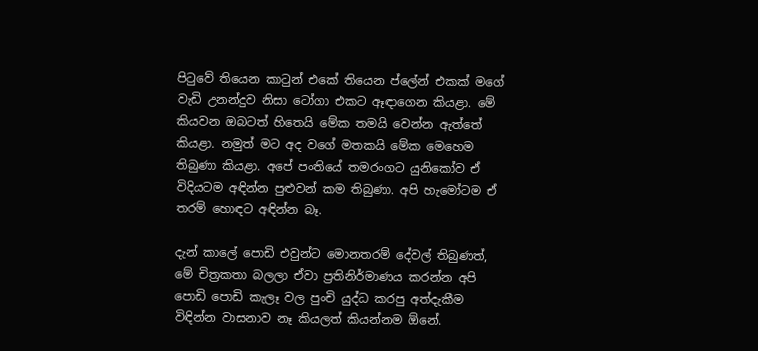පිටුවේ තියෙන කාටුන් එකේ තියෙන ප්ලේන් එකක් මගේ වැඩි උනන්දුව නිසා ටෝගා එකට ඈඳාගෙන කියළා. මේ කියවන ඔබටත් හිතෙයි මේක තමයි වෙන්න ඇත්තේ කියළා. නමුත් මට අද වගේ මතකයි මේක මෙහෙම තිබුණා කියළා. අපේ පංතියේ තමරංගට යුනිකෝව ඒ විදියටම අඳින්න පුළුවන් කම තිබුණා. අපි හැමෝටම ඒ තරම් හොඳට අඳින්න බෑ.

දැන් කාලේ පොඩි එවුන්ට මොනතරම් දේවල් තිබුණත්, මේ චිත්‍රකතා බලලා ඒවා ප්‍රතිනිර්මාණය කරන්න අපි පොඩි පොඩි කැලෑ වල පුංචි යුද්ධ කරපු අත්දැකීම විඳින්න වාසනාව නෑ කියලත් කියන්නම ඕනේ.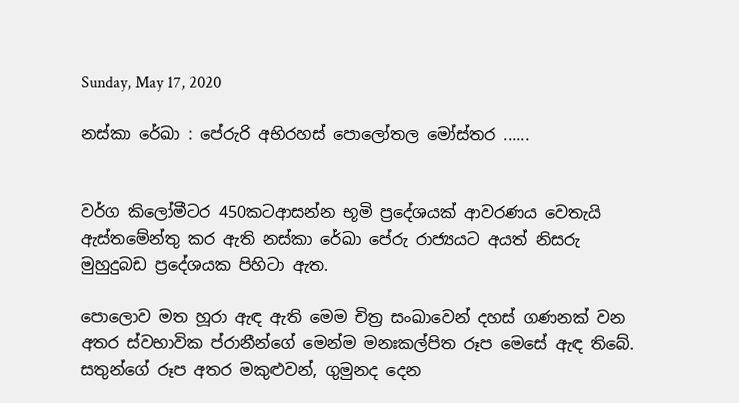Sunday, May 17, 2020

නස්කා රේඛා : පේරුරි අභිරහස් පොලෝතල මෝස්‌තර ......


වර්ග කිලෝමීටර 450කටආසන්න භූමි ප්‍රදේශයක් ආවරණය වෙතැයි ඇස්තමේන්තු කර ඇති නස්කා රේඛා පේරු රාජ්‍යයට අයත් නිසරු මුහුදුබඩ ප්‍රදේශයක පිහිටා ඇත.

පොලොව මත හූරා ඇඳ ඇති මෙම චිත්‍ර සංඛාවෙන් දහස් ගණනක් වන අතර ස්වභාවික ප්රානීන්ගේ මෙන්ම මනඃකල්පිත රූප මෙසේ ඇඳ තිබේ. සතුන්ගේ රූප අතර මකුළුවන්, ගුමුනද දෙන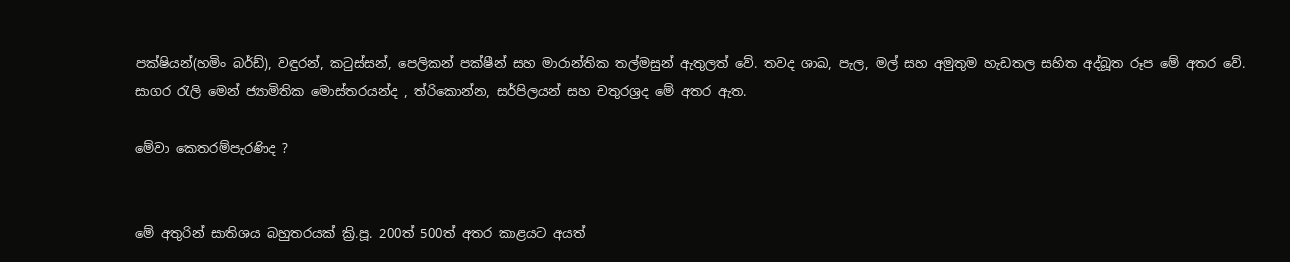පක්ෂියන්(හමිං බර්ඩ්), වඳුරන්, කටුස්සන්, පෙලිකන් පක්ෂීන් සහ මාරාන්තික තල්මසුන් ඇතුලත් වේ. තවද ශාඛ, පැල, මල් සහ අමුතුම හැඩතල සහිත අද්බූත රූප මේ අතර වේ. සාගර රැලි මෙන් ජ්‍යාමිතික මොස්තරයන්ද , ත්රිකොන්න, සර්පිලයන් සහ චතුරශ්‍රද මේ අතර ඇත.

මේවා කෙතරම්පැරණිද ?


මේ අතුරින් සාතිශය බහුතරයක් ක්‍රි.පූ. 200ත් 500ත් අතර කාළයට අයත්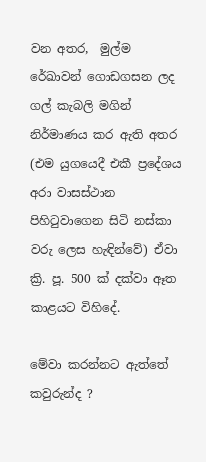වන අතර,  මුල්ම රේඛාවන් ගොඩගසන ලද ගල් කැබලි මගින් නිර්මාණය කර ඇති අතර (එම යුගයෙදී එකී ප්‍රදේශය අරා වාසස්ථාන පිහිටුවාගෙන සිටි නස්කා වරු ලෙස හැඳින්වේ) ඒවා ක්‍රි. පූ. 500 ක් දක්වා ඈත කාළයට විහිදේ.

මේවා කරන්නට ඇත්තේ කවුරුන්ද ?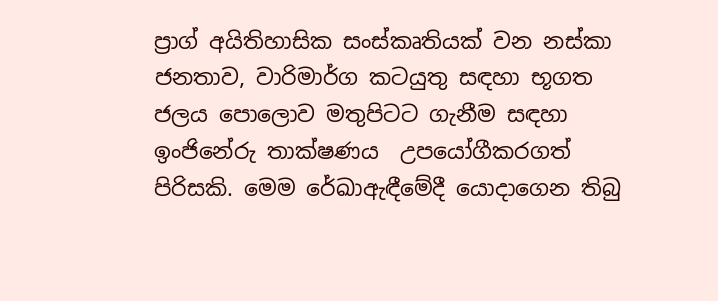ප්‍රාග් අයිතිහාසික සංස්කෘතියක් වන නස්කා ජනතාව, වාරිමාර්ග කටයුතු සඳහා භූගත ජලය පොලොව මතුපිටට ගැනීම සඳහා ඉංජිනේරු තාක්ෂණය  උපයෝගීකරගත් පිරිසකි. මෙම රේඛාඇඳීමේදී යොදාගෙන තිබු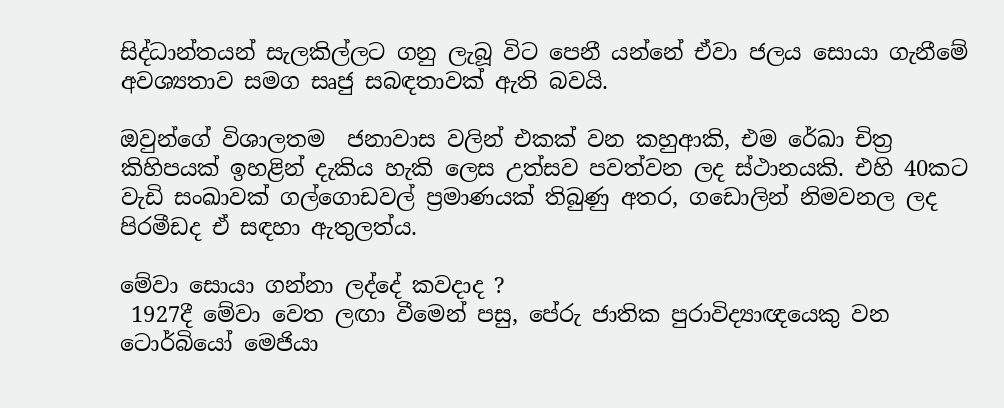සිද්ධාන්තයන් සැලකිල්ලට ගනු ලැබූ විට පෙනී යන්නේ ඒවා ජලය සොයා ගැනීමේ අවශ්‍යතාව සමග සෘජු සබඳතාවක් ඇති බවයි.

ඔවුන්ගේ විශාලතම  ජනාවාස වලින් එකක් වන කහුආකි, එම රේඛා චිත්‍ර කිහිපයක් ඉහළින් දැකිය හැකි ලෙස උත්සව පවත්වන ලද ස්ථානයකි. එහි 40කට වැඩි සංඛාවක් ගල්ගොඩවල් ප්‍රමාණයක් තිබුණු අතර, ගඩොලින් නිමවනල ලද පිරමීඩද ඒ සඳහා ඇතුලත්ය.

මේවා සොයා ගන්නා ලද්දේ කවදාද ?
 1927දී මේවා වෙත ලඟා වීමෙන් පසු, පේරු ජාතික පුරාවිද්‍යාඥයෙකු වන ටොර්බියෝ මෙජියා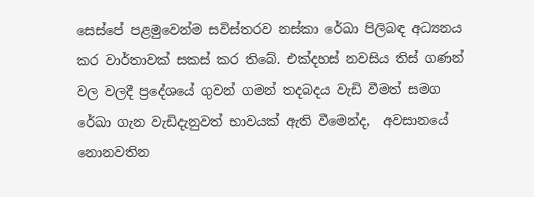සෙස්පේ පළමුවෙන්ම සවිස්තරව නස්කා රේඛා පිලිබඳ අධ්‍යනය කර වාර්තාවක් සකස් කර තිබේ. එක්දහස් නවසිය තිස් ගණන් වල වලදී ප්‍රදේශයේ ගුවන් ගමන් තදබදය වැඩි වීමත් සමග රේඛා ගැන වැඩිදැනුවත් භාවයක් ඇති වීමෙන්ද,  අවසානයේ නොනවතින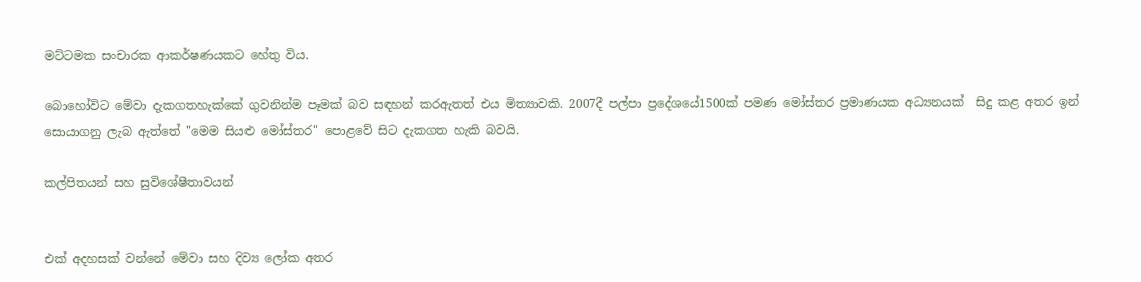මට්ටමක සංචාරක ආකර්ෂණයකට හේතු විය.

බොහෝවිට මේවා දැකගතහැක්කේ ගුවනින්ම පෑමක් බව සඳහන් කරඇතත් එය මිත්‍යාවකි. 2007දී පල්පා ප්‍රදේශයේ1500ක් පමණ මෝස්‌තර ප්‍රමාණයක අධ්‍යනයක්  සිදු කළ අතර ඉන් සොයාගනු ලැබ ඇත්තේ "මෙම සියළු මෝස්‌තර" පොළවේ සිට දැකගත හැකි බවයි.

කල්පිතයන් සහ සුවිශේෂීතාවයන්


එක් අදහසක් වන්නේ මේවා සහ දිව්‍ය ලෝක අතර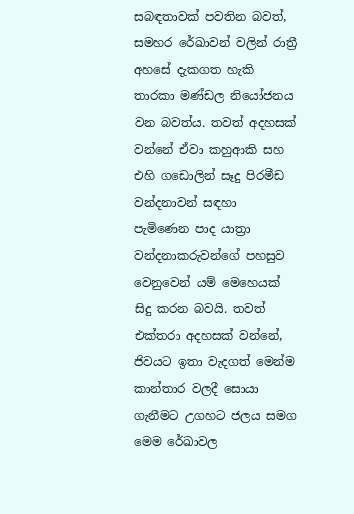සබඳතාවක් පවතින බවත්, සමහර රේඛාවන් වලින් රාත්‍රී අහසේ දැකගත හැකි තාරකා මණ්ඩල නියෝජනය වන බවත්ය. තවත් අදහසක් වන්නේ ඒවා කහුආකි සහ එහි ගඩොලින් සෑදු පිරමීඩ වන්දනාවන් සඳහා පැමිණෙන පාද යාත්‍රා වන්දනාකරුවන්ගේ පහසුව වෙනුවෙන් යම් මෙහෙයක් සිදු කරන බවයි. තවත් එක්තරා අදහසක් වන්නේ, ජිවයට ඉතා වැදගත් මෙන්ම කාන්තාර වලදී සොයා ගැනීමට උගහට ජලය සමග මෙම රේඛාවල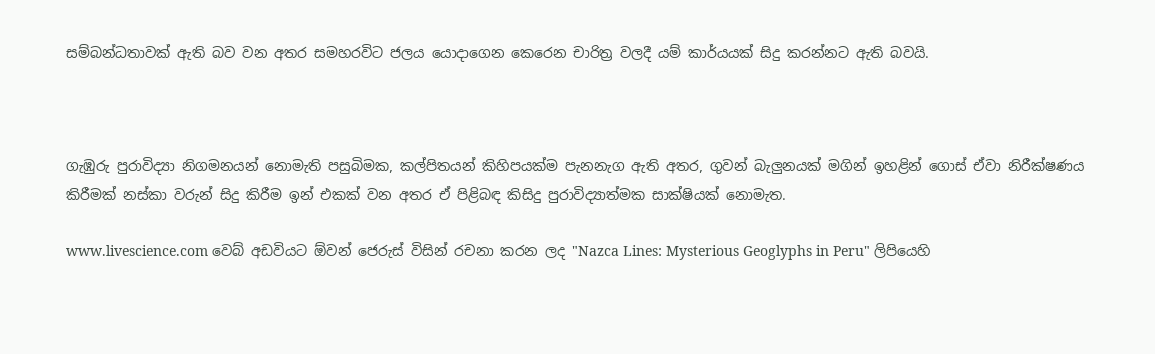සම්බන්ධතාවක් ඇති බව වන අතර සමහරවිට ජලය යොදාගෙන කෙරෙන චාරිත්‍ර වලදී යම් කාර්යයක් සිදු කරන්නට ඇති බවයි.



ගැඹුරු පුරාවිද්‍යා නිගමනයන් නොමැති පසුබිමක, කල්පිතයන් කිහිපයක්ම පැනනැග ඇති අතර, ගුවන් බැලුනයක් මගින් ඉහළින් ගොස් ඒවා නිරීක්ෂණය කිරීමක් නස්කා වරුන් සිදු කිරීම ඉන් එකක් වන අතර ඒ පිළිබඳ කිසිදු පුරාවිද්‍යාත්මක සාක්ෂියක් නොමැත.

www.livescience.com වෙබ් අඩවියට ඕවන් ජෙරුස් විසින් රචනා කරන ලද "Nazca Lines: Mysterious Geoglyphs in Peru" ලිපියෙහි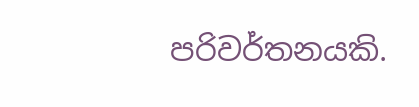පරිවර්තනයකි.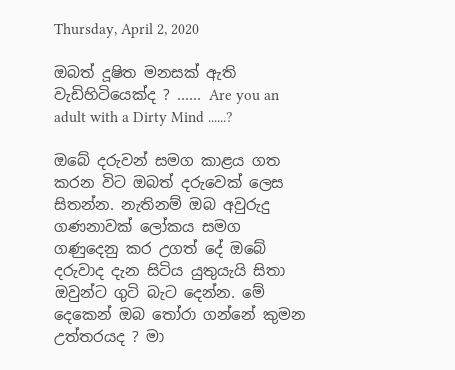Thursday, April 2, 2020

ඔබත් දූෂිත මනසක් ඇති වැඩිහිටියෙක්ද ? ...... Are you an adult with a Dirty Mind ......?

ඔබේ දරුවන් සමග කාළය ගත කරන විට ඔබත් දරුවෙක් ලෙස සිතන්න. නැතිනම් ඔබ අවුරුදු ගණනාවක් ලෝකය සමග ගණුදෙනු කර උගත් දේ ඔබේ දරුවාද දැන සිටිය යුතුයැයි සිතා ඔවුන්ට ගුටි බැට දෙන්න. මේ දෙකෙන් ඔබ තෝරා ගන්නේ කුමන උත්තරයද ? මා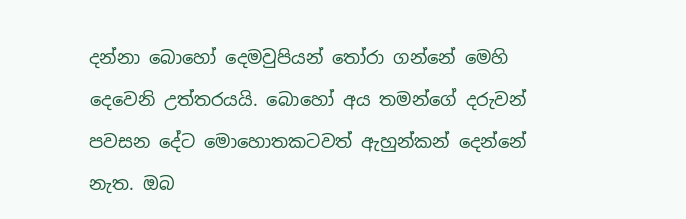දන්නා බොහෝ දෙමවුපියන් තෝරා ගන්නේ මෙහි දෙවෙනි උත්තරයයි. බොහෝ අය තමන්ගේ දරුවන් පවසන දේට මොහොතකටවත් ඇහුන්කන් දෙන්නේ නැත. ඔබ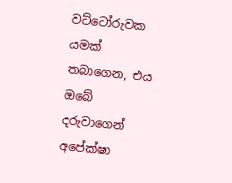වට්ටෝරුවක යමක් තබාගෙන, එය ඔබේ දරුවාගෙන් අපේක්ෂා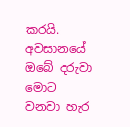කරයි. අවසානයේ ඔබේ දරුවා මොට වනවා හැර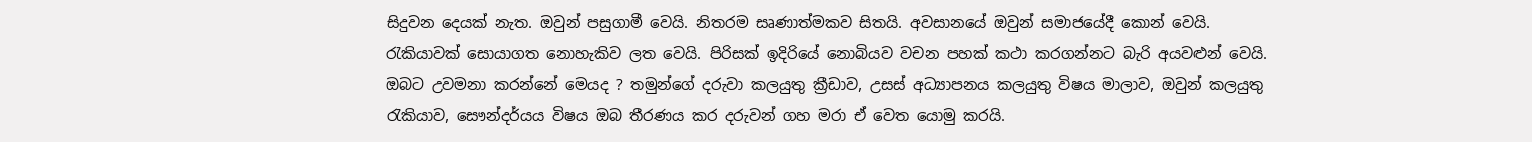සිදුවන දෙයක් නැත. ඔවුන් පසුගාමී වෙයි. නිතරම සෘණාත්මකව සිතයි. අවසානයේ ඔවුන් සමාජයේදී කොන් වෙයි. රැකියාවක් සොයාගත නොහැකිව ලත වෙයි. පිරිසක් ඉදිරියේ නොබියව වචන පහක් කථා කරගන්නට බැරි අයවළුන් වෙයි. ඔබට උවමනා කරන්නේ මෙයද ? තමුන්ගේ දරුවා කලයුතු ක්‍රීඩාව, උසස් අධ්‍යාපනය කලයුතු විෂය මාලාව, ඔවුන් කලයුතු රැකියාව, සෞන්දර්යය විෂය ඔබ තීරණය කර දරුවන් ගහ මරා ඒ වෙත යොමු කරයි.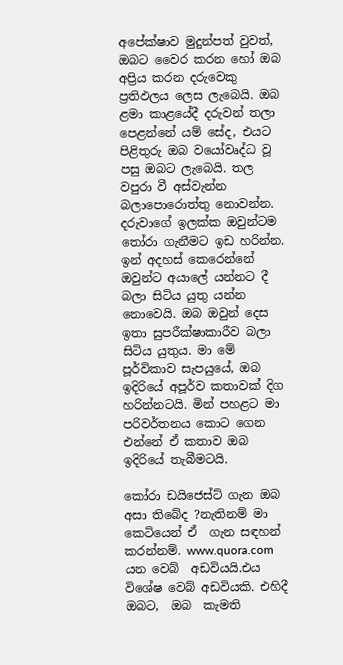අපේක්ෂාව මුදුන්පත් වුවත්, ඔබට වෛර කරන හෝ ඔබ අප්‍රිය කරන දරුවෙකු ප්‍රතිඵලය ලෙස ලැබෙයි. ඔබ ළමා කාළයේදී දරුවන් තලා පෙළන්නේ යම් සේද, එයට පිළිතුරු ඔබ වයෝවෘද්ධ වූ පසු ඔබට ලැබෙයි. තල වපුරා වී අස්වැන්න බලාපොරොත්තු නොවන්න. දරුවාගේ ඉලක්ක ඔවුන්ටම තෝරා ගැනීමට ඉඩ හරින්න. ඉන් අදහස් කෙරෙන්නේ ඔවුන්ට අයාලේ යන්නට දී බලා සිටිය යුතු යන්න නොවෙයි. ඔබ ඔවුන් දෙස ඉතා සුපරීක්ෂාකාරීව බලා සිටිය යුතුය. මා මේ පූර්විකාව සැපයුයේ, ඔබ ඉදිරියේ අපූර්ව කතාවක් දිග හරින්නටයි. මින් පහළට මා පරිවර්තනය කොට ගෙන එන්නේ ඒ කතාව ඔබ ඉදිරියේ තැබීමටයි.

කෝරා ඩයිජෙස්ට් ගැන ඔබ අසා තිබේද ?නැතිනම් මා කෙටියෙන් ඒ  ගැන සඳහන් කරන්නම්. www.quora.com  යන වෙබ්  අඩවියයි.එය විශේෂ වෙබ් අඩවියකි. එහිදී ඔබට,  ඔබ  කැමති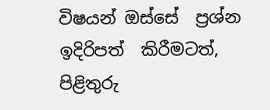විෂයන් ඔස්සේ  ප්‍රශ්න ඉදිරිපත්  කිරීමටත්,  පිළිතුරු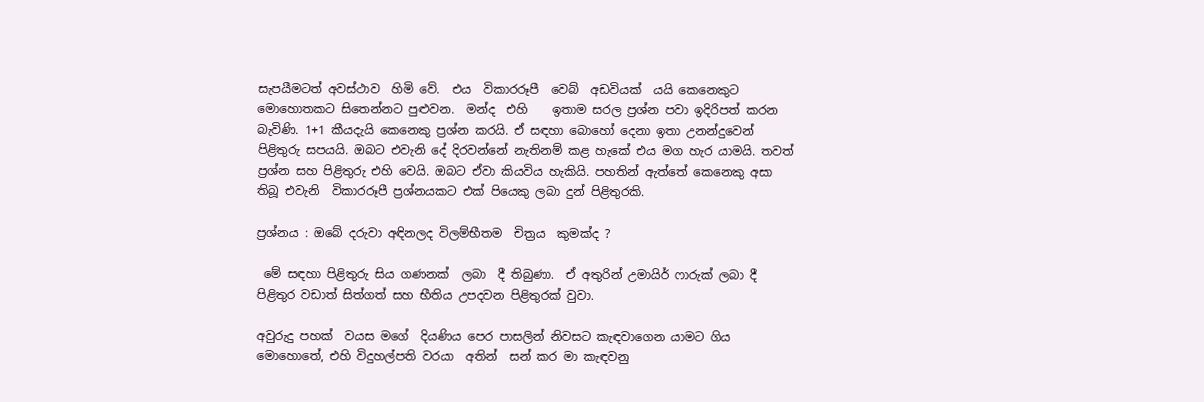සැපයීමටත් අවස්ථාව  හිමි වේ.  එය  විකාරරූපී  වෙබ්  අඩවියක්  යයි කෙනෙකුට මොහොතකට සිතෙන්නට පුළුවන.  මන්ද  එහි    ඉතාම සරල ප්‍රශ්න පවා ඉදිරිපත් කරන බැවිණි. 1+1 කීයදැයි කෙනෙකු ප්‍රශ්න කරයි. ඒ සඳහා බොහෝ දෙනා ඉතා උනන්දුවෙන් පිළිතුරු සපයයි. ඔබට එවැනි දේ දිරවන්නේ නැතිනම් කළ හැකේ එය මග හැර යාමයි. තවත් ප්‍රශ්න සහ පිළිතුරු එහි වෙයි. ඔබට ඒවා කියවිය හැකියි. පහතින් ඇත්තේ කෙනෙකු අසා තිබූ එවැනි  විකාරරූපී ප්‍රශ්නයකට එක් පියෙකු ලබා දුන් පිළිතුරකි.

ප්‍රශ්නය : ඔබේ දරුවා අඳිනලද විලම්භීතම  චිත්‍රය  කුමක්ද ?

 මේ සඳහා පිළිතුරු සිය ගණනක්  ලබා  දී තිබුණා.  ඒ අතුරින් උමායිර් ෆාරුක් ලබා දී පිළිතුර වඩාත් සිත්ගත් සහ භීතිය උපදවන පිළිතුරක් වුවා.

අවුරුදු පහක්  වයස මගේ  දියණිය පෙර පාසලින් නිවසට කැඳවාගෙන යාමට ගිය මොහොතේ, එහි විදුහල්පති වරයා  අතින්  සන් කර මා කැඳවනු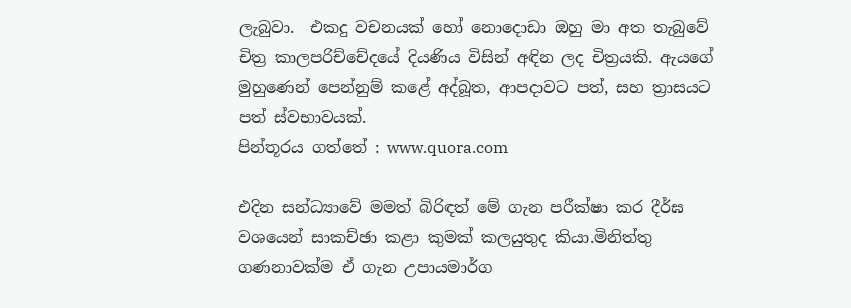ලැබුවා.  එකදු වචනයක් හෝ නොදොඩා ඔහු මා අත තැබුවේ චිත්‍ර කාලපරිච්චේදයේ දියණිය විසින් අඳින ලද චිත්‍රයකි. ඇයගේ මුහුණෙන් පෙන්නුම් කළේ අද්බූත, ආපදාවට පත්, සහ ත්‍රාසයට පත් ස්වභාවයක්.
පින්තූරය ගත්තේ : www.quora.com

එදින සන්ධ්‍යාවේ මමත් බිරිඳත් මේ ගැන පරීක්ෂා කර දීර්ඝ වශයෙන් සාකච්ඡා කළා කුමක් කලයුතුද කියා.මිනිත්තු ගණනාවක්ම ඒ ගැන උපායමාර්ග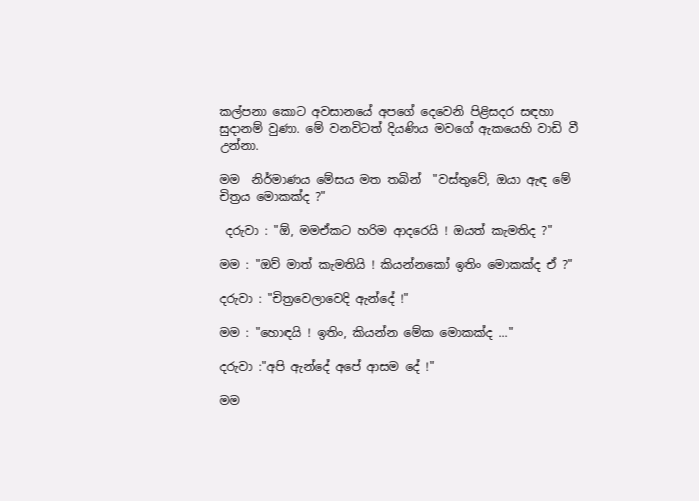කල්පනා කොට අවසානයේ අපගේ දෙවෙනි පිළිසදර සඳහා සුදානම් වුණා. මේ වනවිටත් දියණිය මවගේ ඇකයෙහි වාඩි වී උන්නා.

මම  නිර්මාණය මේසය මත තබින්  "වස්තුවේ, ඔයා ඇඳ මේ චිත්‍රය මොකක්ද ?"

 දරුවා : "ඕ, මමඒකට හරිම ආදරෙයි ! ඔයත් කැමතිද ?"

මම : "ඔව් මාත් කැමතියි ! කියන්නකෝ ඉතිං මොකක්ද ඒ ?"

දරුවා : "චිත්‍රවෙලාවෙදි ඇන්දේ !"

මම : "හොඳයි ! ඉතිං, කියන්න මේක මොකක්ද ..."

දරුවා :"අපි ඇන්දේ අපේ ආසම දේ !"

මම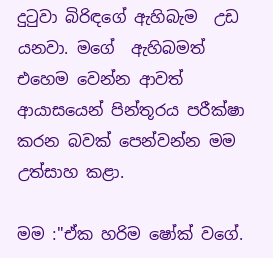දුටුවා බිරිඳගේ ඇහිබැම  උඩ යනවා. මගේ  ඇහිබමත් එහෙම වෙන්න ආවත් ආයාසයෙන් පින්තූරය පරීක්ෂා කරන බවක් පෙන්වන්න මම උත්සාහ කළා.

මම :"ඒක හරිම ෂෝක් වගේ.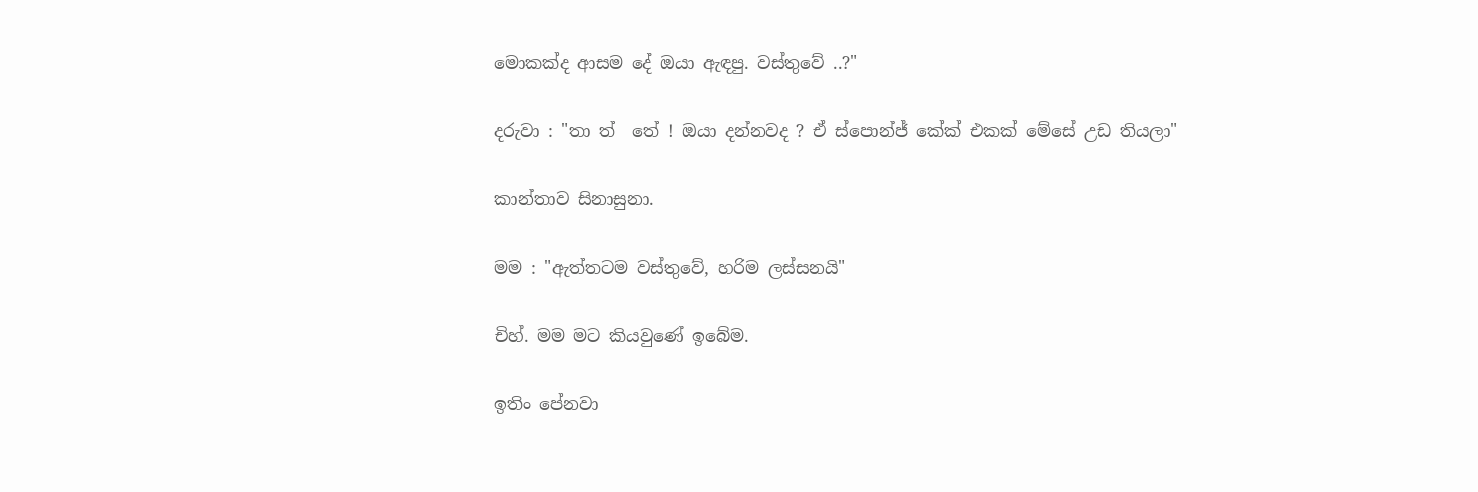මොකක්ද ආසම දේ ඔයා ඇඳපු. වස්තුවේ ..?"

දරුවා : "තා ත්  තේ ! ඔයා දන්නවද ? ඒ ස්පොන්ජ් කේක් එකක් මේසේ උඩ තියලා"

කාන්තාව සිනාසුනා.

මම : "ඇත්තටම වස්තුවේ, හරිම ලස්සනයි"

චිහ්. මම මට කියවුණේ ඉබේම.

ඉතිං පේනවා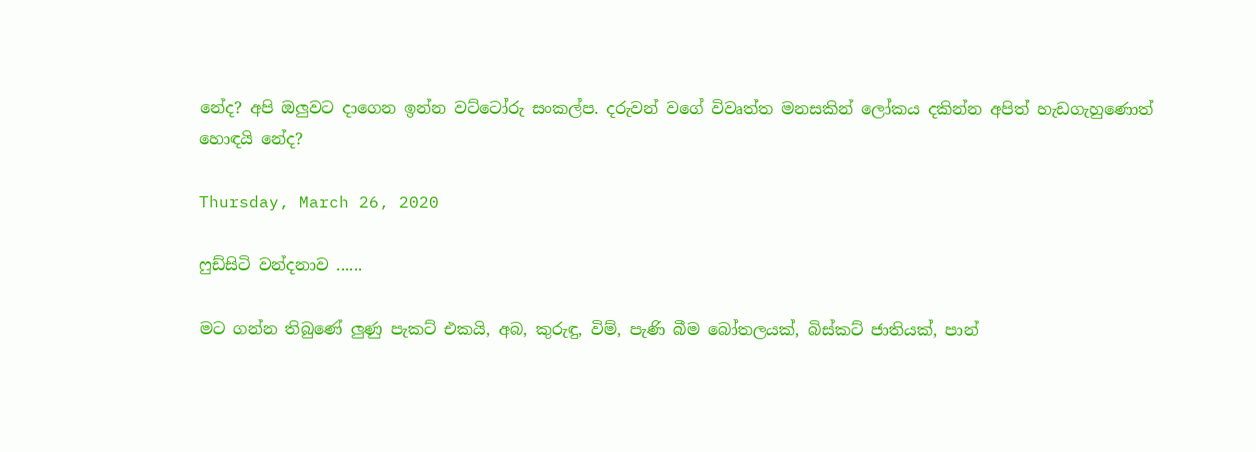නේද? අපි ඔලුවට දාගෙන ඉන්න වට්ටෝරු සංකල්ප. දරුවන් වගේ විවෘත්ත මනසකින් ලෝකය දකින්න අපිත් හැඩගැහුණොත් හොඳයි නේද?

Thursday, March 26, 2020

ෆුඩ්සිටි වන්දනාව ......

මට ගන්න තිබුණේ ලුණු පැකට් එකයි, අබ, කුරුඳු, විම්, පැණි බීම බෝතලයක්, බිස්කට් ජාතියක්, පාන්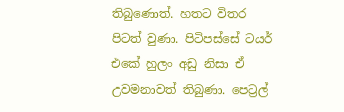තිබුණොත්. හතට විතර පිටත් වුණා. පිටිපස්සේ ටයර් එකේ හුලං අඩු නිසා ඒ උවමනාවත් තිබුණා. පෙට්‍රල්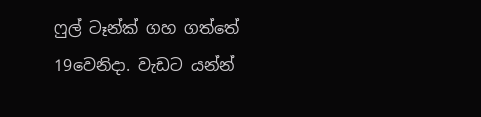ෆුල් ටෑන්ක් ගහ ගත්තේ 19වෙනිදා. වැඩට යන්න්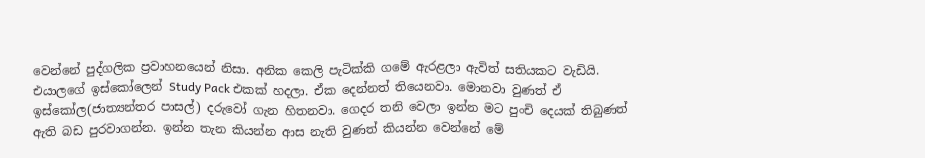වෙන්නේ පුද්ගලික ප්‍රවාහනයෙන් නිසා. අනික කෙලි පැටික්කි ගමේ ඇරළලා ඇවිත් සතියකට වැඩියි. එයාලගේ ඉස්කෝලෙන් Study Pack එකක් හදලා. ඒක දෙන්නත් තියෙනවා. මොනවා වුණත් ඒ ඉස්කෝල(ජාත්‍යන්තර පාසල්) දරුවෝ ගැන හිතනවා. ගෙදර තනි වෙලා ඉන්න මට පුංචි දෙයක් තිබුණත් ඇති බඩ පුරවාගන්න. ඉන්න තැන කියන්න ආස නැති වුණත් කියන්න වෙන්නේ මේ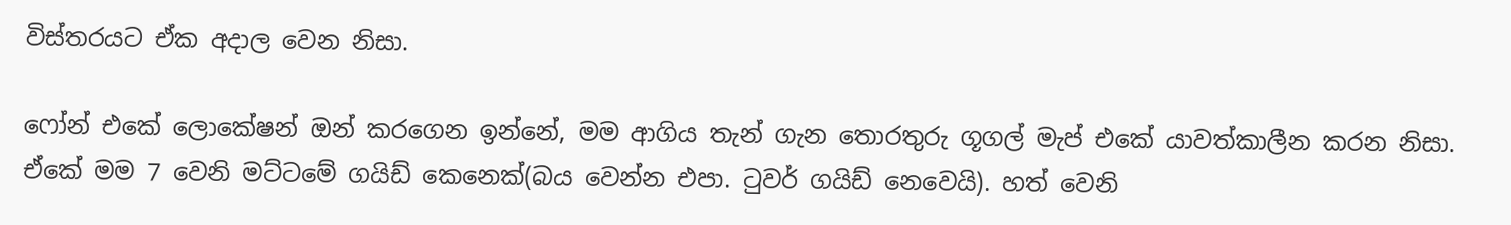විස්තරයට ඒක අදාල වෙන නිසා.

ෆෝන් එකේ ලොකේෂන් ඔන් කරගෙන ඉන්නේ, මම ආගිය තැන් ගැන තොරතුරු ගූගල් මැප් එකේ යාවත්කාලීන කරන නිසා. ඒකේ මම 7 වෙනි මට්ටමේ ගයිඩ් කෙනෙක්(බය වෙන්න එපා. ටුවර් ගයිඩ් නෙවෙයි). හත් වෙනි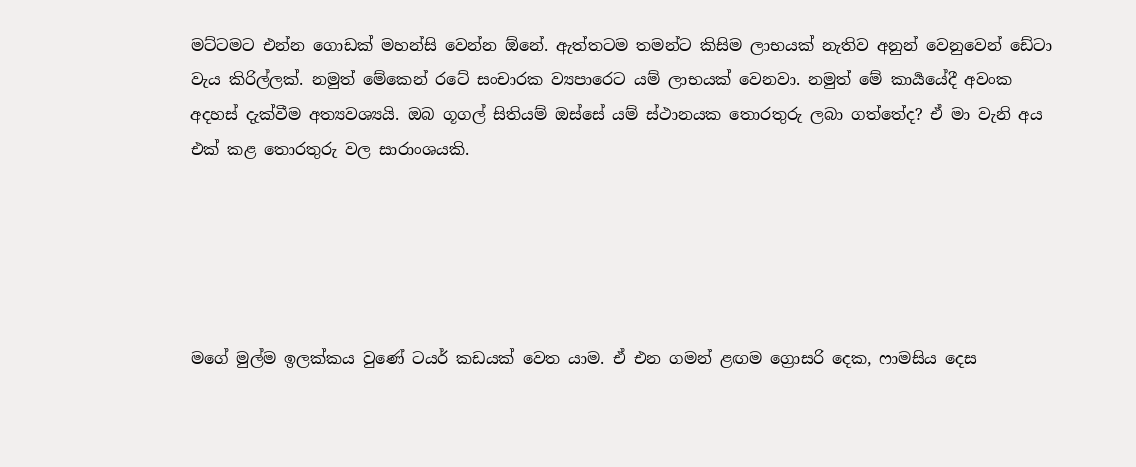මට්ටමට එන්න ගොඩක් මහන්සි වෙන්න ඕනේ. ඇත්තටම තමන්ට කිසිම ලාභයක් නැතිව අනුන් වෙනුවෙන් ඩේටා වැය කිරිල්ලක්. නමුත් මේකෙන් රටේ සංචාරක ව්‍යපාරෙට යම් ලාභයක් වෙනවා. නමුත් මේ කාර්‍යයේදී අවංක අදහස් දැක්වීම අත්‍යවශ්‍යයි. ඔබ ගූගල් සිතියම් ඔස්සේ යම් ස්ථානයක තොරතුරු ලබා ගත්තේද? ඒ මා වැනි අය එක් කළ තොරතුරු වල සාරාංශයකි.





මගේ මුල්ම ඉලක්කය වුණේ ටයර් කඩයක් වෙත යාම. ඒ එන ගමන් ළඟම ග්‍රොසරි දෙක, ෆාමසිය දෙස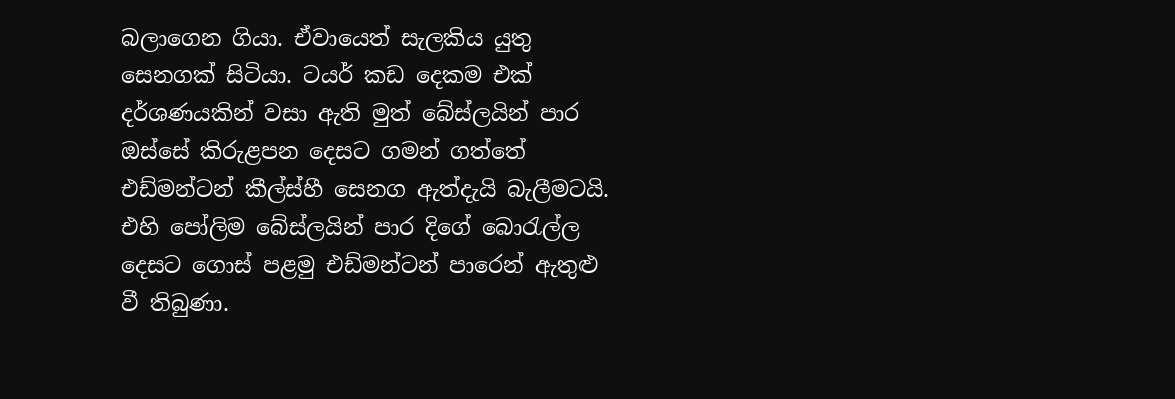බලාගෙන ගියා. ඒවායෙත් සැලකිය යුතු සෙනගක් සිටියා. ටයර් කඩ දෙකම එක් දර්ශණයකින් වසා ඇති මුත් බේස්ලයින් පාර ඔස්සේ කිරුළපන දෙසට ගමන් ගත්තේ එඩ්මන්ටන් කීල්ස්හී සෙනග ඇත්දැයි බැලීමටයි. එහි පෝලිම බේස්ලයින් පාර දිගේ බොරැල්ල දෙසට ගොස් පළමු එඩ්මන්ටන් පාරෙන් ඇතුළු වී තිබුණා.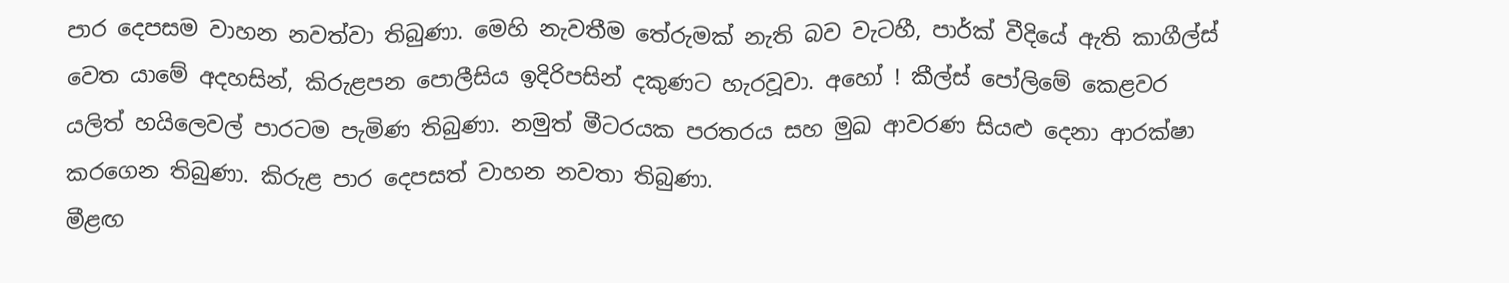පාර දෙපසම වාහන නවත්වා තිබුණා. මෙහි නැවතීම තේරුමක් නැති බව වැටහී, පාර්ක් වීදියේ ඇති කාගීල්ස් වෙත යාමේ අදහසින්, කිරුළපන පොලීසිය ඉදිරිපසින් දකුණට හැරවූවා. අහෝ ! කීල්ස් පෝලිමේ කෙළවර යලිත් හයිලෙවල් පාරටම පැමිණ තිබුණා. නමුත් මීටරයක පරතරය සහ මුඛ ආවරණ සියළු දෙනා ආරක්ෂා කරගෙන තිබුණා. කිරුළ පාර දෙපසත් වාහන නවතා තිබුණා.
මීළඟ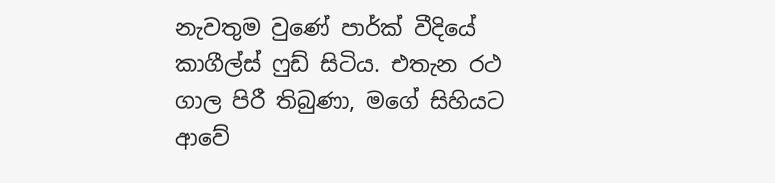නැවතුම වුණේ පාර්ක් වීදියේ කාගීල්ස් ෆුඩ් සිටිය. එතැන රථ ගාල පිරී තිබුණා, මගේ සිහියට ආවේ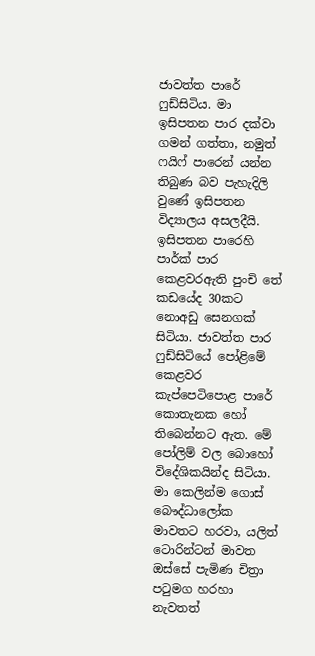ජාවත්ත පාරේ ෆුඩ්සිටිය. මා ඉසිපතන පාර දක්වා ගමන් ගත්තා, නමුත් ෆයිෆ් පාරෙන් යන්න තිබුණ බව පැහැදිලි වුණේ ඉසිපතන විද්‍යාලය අසලදීයි. ඉසිපතන පාරෙහි පාර්ක් පාර කෙළවරඇති පුංචි තේ කඩයේද 30කට නොඅඩු සෙනගක් සිටියා. ජාවත්ත පාර ෆුඩ්සිටියේ පෝළිමේ කෙළවර කැප්පෙටිපොළ පාරේ කොතැනක හෝ තිබෙන්නට ඇත. මේ පෝලිම් වල බොහෝ විදේශිකයින්ද සිටියා. මා කෙලින්ම ගොස් බෞද්ධාලෝක මාවතට හරවා, යලිත් ටොරින්ටන් මාවත ඔස්සේ පැමිණ චිත්‍රා පටුමග හරහා නැවතත්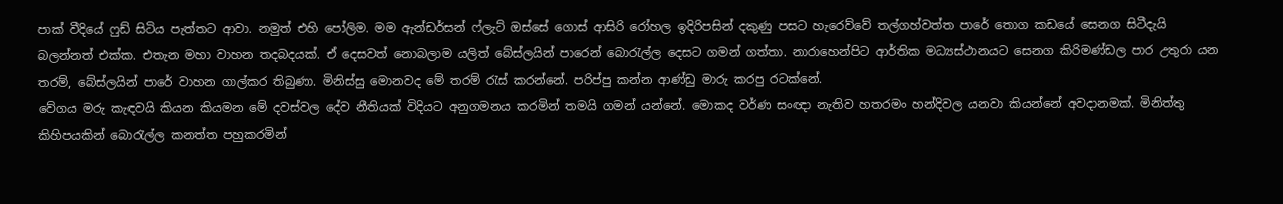පාක් වීදියේ ෆුඩ් සිටිය පැත්තට ආවා. නමුත් එහි පෝලිම. මම ඇන්ඩර්සන් ෆ්ලැට් ඔස්සේ ගොස් ආසිරි රෝහල ඉදිරිපසින් දකුණු පසට හැරෙව්වේ තල්ගහ්වත්ත පාරේ තොග කඩයේ සෙනග සිටීදැයි බලන්නත් එක්ක. එතැන මහා වාහන තදබදයක්. ඒ දෙසවත් නොබලාම යලිත් බේස්ලයින් පාරෙන් බොරැල්ල දෙසට ගමන් ගත්තා. නාරාහෙන්පිට ආර්තික මධ්‍යස්ථානයට සෙනග කිරිමණ්ඩල පාර උතුරා යන තරම්, බේස්ලයින් පාරේ වාහන ගාල්කර තිබුණා. මිනිස්සු මොනවද මේ තරම් රැස් කරන්නේ. පරිප්පු කන්න ආණ්ඩු මාරු කරපු රටක්නේ.
වේගය මරු කැඳවයි කියන කියමන මේ දවස්වල දේව නීතියක් විදියට අනුගමනය කරමින් තමයි ගමන් යන්නේ. මොකද වර්ණ සංඥා නැතිව හතරමං හන්දිවල යනවා කියන්නේ අවදානමක්. මිනිත්තු කිහිපයකින් බොරැල්ල කනත්ත පහුකරමින්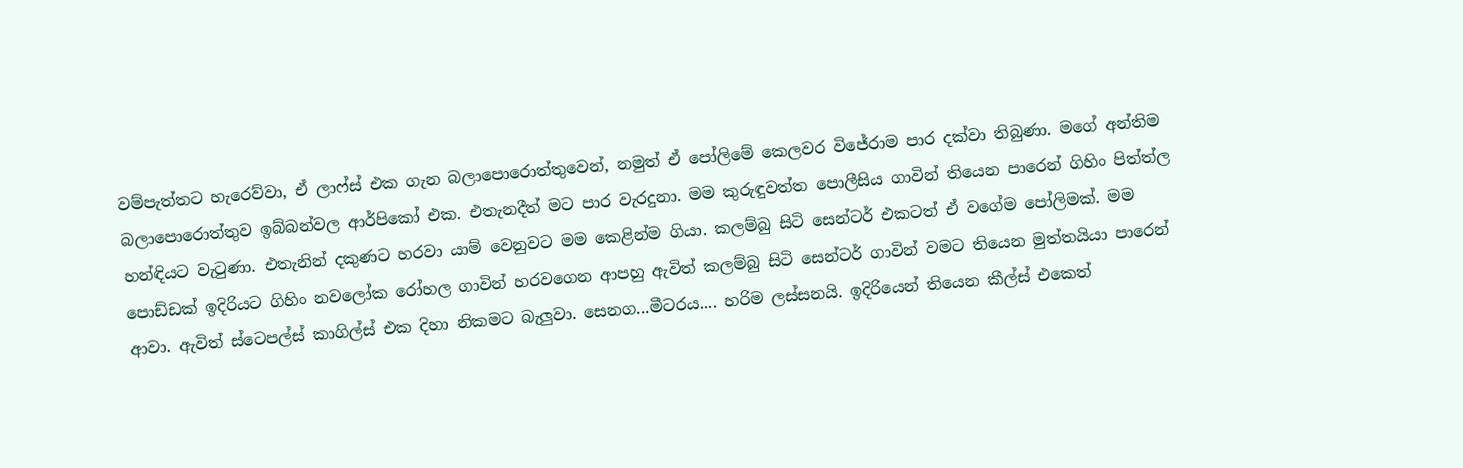වම්පැත්තට හැරෙව්වා, ඒ ලාෆ්ස් එක ගැන බලාපොරොත්තුවෙන්, නමුත් ඒ පෝලිමේ කෙලවර විජේරාම පාර දක්වා තිබුණා. මගේ අන්තිම බලාපොරොත්තුව ඉබ්බන්වල ආර්පිකෝ එක. එතැනදීත් මට පාර වැරදුනා. මම කුරුඳුවත්ත පොලීසිය ගාවින් තියෙන පාරෙන් ගිහිං පිත්ත්ල හන්ඳියට වැටුණා. එතැනින් දකුණට හරවා යාම් වෙනුවට මම කෙළින්ම ගියා. කලම්බු සිටි සෙන්ටර් එකටත් ඒ වගේම පෝලිමක්. මම පොඩ්ඩක් ඉදිරියට ගිහිං නවලෝක රෝහල ගාවින් හරවගෙන ආපහු ඇවිත් කලම්බු සිටි සෙන්ටර් ගාවින් වමට තියෙන මුත්තයියා පාරෙන් ආවා. ඇවිත් ස්ටෙපල්ස් කාගිල්ස් එක දිහා නිකමට බැලුවා. සෙනග...මීටරය.... හරිම ලස්සනයි. ඉදිරියෙන් තියෙන කීල්ස් එකෙත්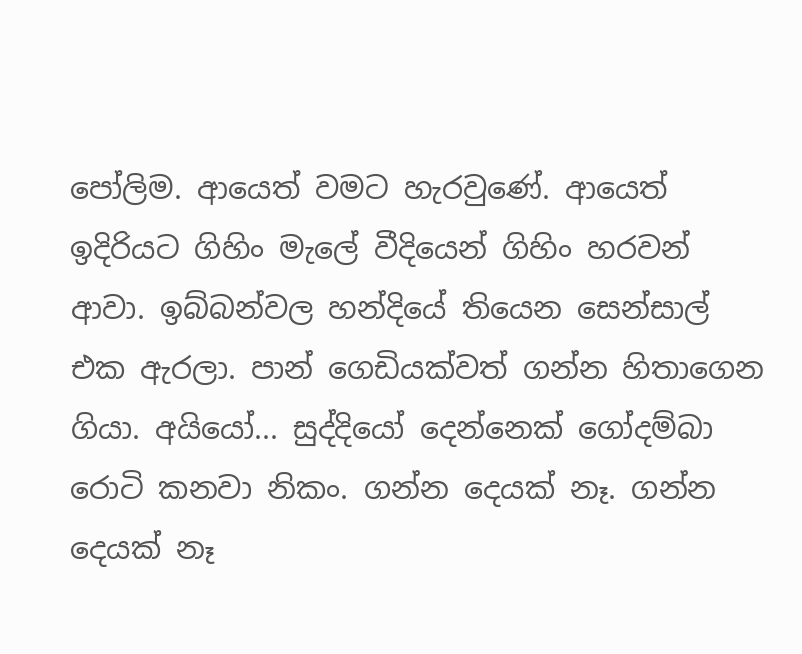පෝලිම. ආයෙත් වමට හැරවුණේ. ආයෙත් ඉදිරියට ගිහිං මැලේ වීදියෙන් ගිහිං හරවන් ආවා. ඉබ්බන්වල හන්දියේ තියෙන සෙන්සාල් එක ඇරලා. පාන් ගෙඩියක්වත් ගන්න හිතාගෙන ගියා. අයියෝ... සුද්දියෝ දෙන්නෙක් ගෝදම්බා රොටි කනවා නිකං. ගන්න දෙයක් නෑ. ගන්න දෙයක් නෑ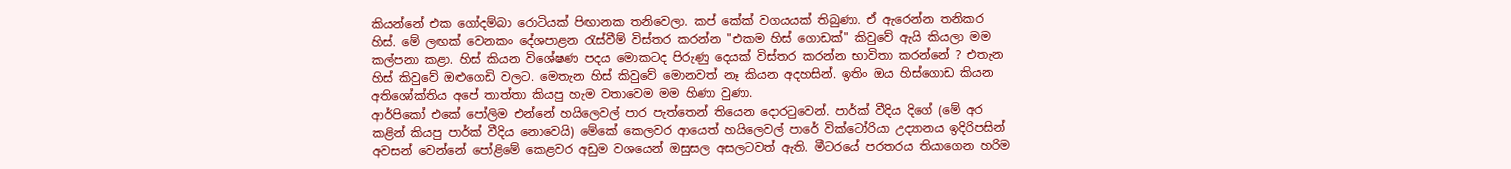කියන්නේ එක ගෝදම්බා රොටියක් පිඟානක තනිවෙලා. කප් කේක් වගයයක් තිබුණා. ඒ ඇරෙන්න තනිකර හිස්. මේ ලඟක් වෙනකං දේශපාළන රැස්වීම් විස්තර කරන්න "එකම හිස් ගොඩක්" කිවුවේ ඇයි කියලා මම කල්පනා කළා. හිස් කියන විශේෂණ පදය මොකටද පිරුණු දෙයක් විස්තර කරන්න භාවිතා කරන්නේ ? එතැන හිස් කිවුවේ ඔළුගෙඩි වලට. මෙතැන හිස් කිවුවේ මොනවත් නෑ කියන අදහසින්. ඉතිං ඔය හිස්ගොඩ කියන අතිශෝක්තිය අපේ තාත්තා කියපු හැම වතාවෙම මම හිණා වුණා.
ආර්පිකෝ එකේ පෝලිම එන්නේ හයිලෙවල් පාර පැත්තෙන් තියෙන දොරටුවෙන්. පාර්ක් වීදිය දිගේ (මේ අර කළින් කියපු පාර්ක් වීදිය නොවෙයි) මේකේ කෙලවර ආයෙත් හයිලෙවල් පාරේ වික්ටෝරියා උද්‍යානය ඉදිරිපසින් අවසන් වෙන්නේ පෝළිමේ කෙළවර අඩුම වශයෙන් ඔසුසල අසලටවත් ඇති. මීටරයේ පරතරය තියාගෙන හරිම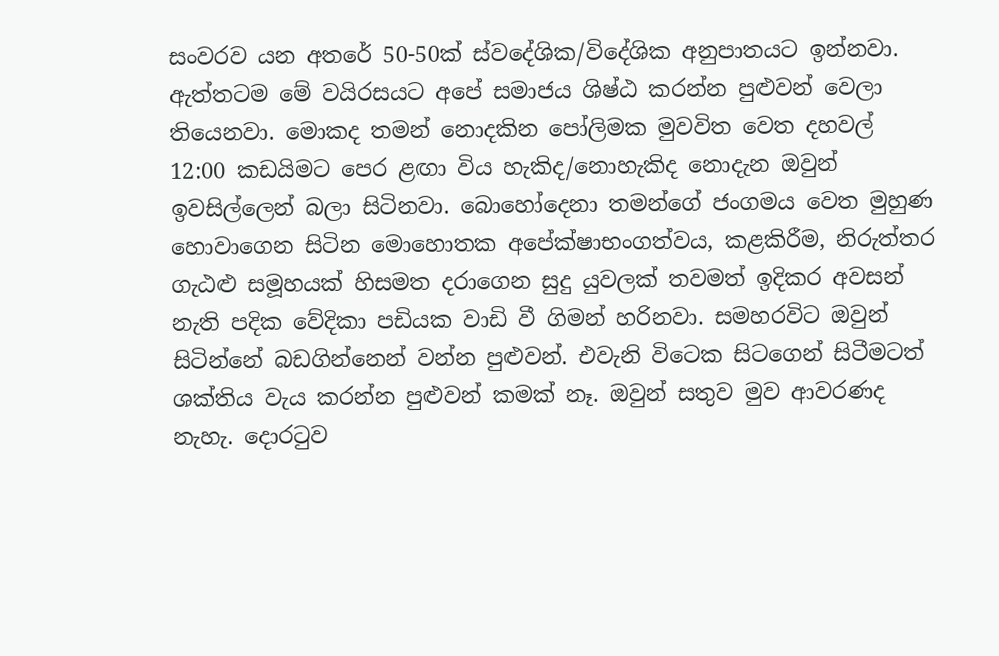සංවරව යන අතරේ 50-50ක් ස්වදේශික/විදේශික අනුපාතයට ඉන්නවා. ඇත්තටම මේ වයිරසයට අපේ සමාජය ශිෂ්ඨ කරන්න පුළුවන් වෙලා තියෙනවා. මොකද තමන් නොදකින පෝලිමක මුවවිත වෙත දහවල් 12:00 කඩයිමට පෙර ළඟා විය හැකිද/නොහැකිද නොදැන ඔවුන් ඉවසිල්ලෙන් බලා සිටිනවා. බොහෝදෙනා තමන්ගේ ජංගමය වෙත මුහුණ හොවාගෙන සිටින මොහොතක අපේක්ෂාභංගත්වය, කළකිරීම, නිරුත්තර ගැඨළු සමූහයක් හිසමත දරාගෙන සුදු යුවලක් තවමත් ඉදිකර අවසන් නැති පදික වේදිකා පඩියක වාඩි වී ගිමන් හරිනවා. සමහරවිට ඔවුන් සිටින්නේ බඩගින්නෙන් වන්න පුළුවන්. එවැනි විටෙක සිටගෙන් සිටීමටත් ශක්තිය වැය කරන්න පුළුවන් කමක් නෑ. ඔවුන් සතුව මුව ආවරණද නැහැ. දොරටුව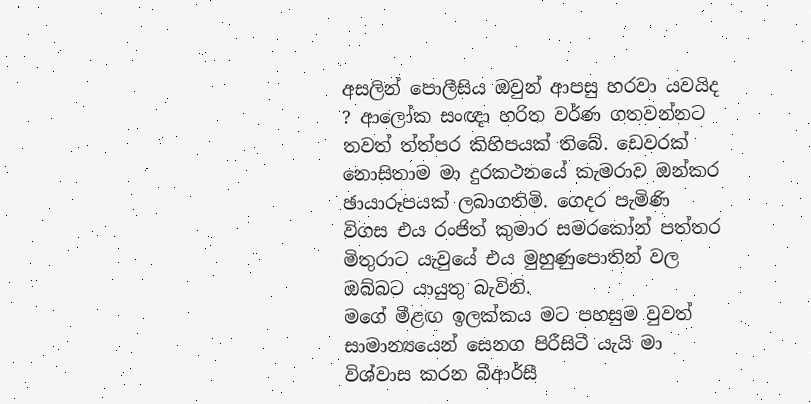අසලින් පොලීසිය ඔවුන් ආපසු හරවා යවයිද ? ආලෝක සංඥා හරිත වර්ණ ගතවන්නට තවත් ත්ත්පර කිහිපයක් තිබේ. ඩෙවරක් නොසිතාම මා දුරකථනයේ කැමරාව ඔන්කර ඡායාරූපයක් ලබාගතිමි. ගෙදර පැමිණි විගස එය රංජිත් කුමාර සමරකෝන් පත්තර මිතුරාට යැවුයේ එය මුහුණුපොතින් වල ඔබ්බට යායුතු බැවිනි.
මගේ මීළඟ ඉලක්කය මට පහසුම වුවත් සාමාන්‍යයෙන් සෙනග පිරීසිටී යැයි මා විශ්වාස කරන බීආර්සී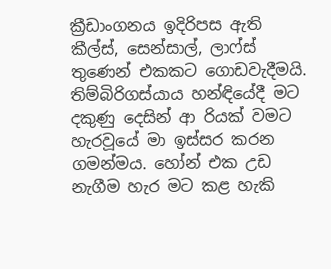ක්‍රීඩාංගනය ඉදිරිපස ඇති කීල්ස්, සෙන්සාල්, ලාෆ්ස් තුණෙන් එකකට ගොඩවැදීමයි. තිම්බිරිගස්යාය හන්ඳියේදී මට දකුණු දෙසින් ආ රියක් වමට හැරවූයේ මා ඉස්සර කරන ගමන්‍මය. හෝන් එක උඩ නැගීම හැර මට කළ හැකි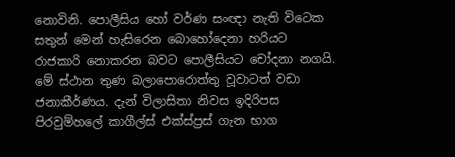නොවිනි. පොලීසිය හෝ වර්ණ සංඥා නැති විටෙක සතුන් මෙන් හැසිරෙන බොහෝදෙනා හරියට රාජකාරි නොකරන බවට පොලීසියට චෝදනා නගයි. මේ ස්ථාන තුණ බලාපොරොත්තු වූවාටත් වඩා ජනාකීර්ණය. දැන් විලාසිතා නිවස ඉදිරිපස පිරවුම්හලේ කාගීල්ස් එක්ස්ප්‍රස් ගැන භාග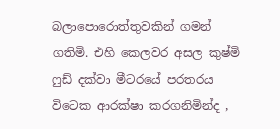බලාපොරොත්තුවකින් ගමන් ගතිමි. එහි කෙලවර අසල කුෂ්මි ෆුඩ් දක්වා මීටරයේ පරතරය විටෙක ආරක්ෂා කරගනිමින්ද ,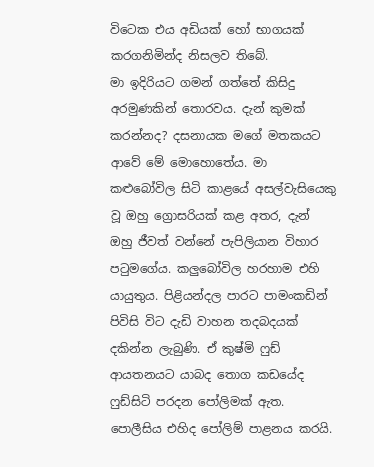විටෙක එය අඩියක් හෝ භාගයක් කරගනිමින්ද නිසලව තිබේ.
මා ඉදිරියට ගමන් ගත්තේ කිසිදු අරමුණකින් තොරවය. දැන් කුමක් කරන්නද? දසනායක මගේ මතකයට ආවේ මේ මොහොතේය. මා කළුබෝවිල සිටි කාළයේ අසල්වැසියෙකු වූ ඔහු ග්‍රොසරියක් කළ අතර, දැන් ඔහු ජීවත් වන්නේ පැපිලියාන විහාර පටුමගේය. කලුබෝවිල හරහාම එහි යායුතුය. පිළියන්දල පාරට පාමංකඩින් පිවිසි විට දැඩි වාහන තදබදයක් දකින්න ලැබුණි. ඒ කුෂ්මි ෆුඩ් ආයතනයට යාබද තොග කඩයේද ෆුඩ්සිටි පරදන පෝලිමක් ඇත. පොලීසිය එහිද පෝලිම් පාළනය කරයි.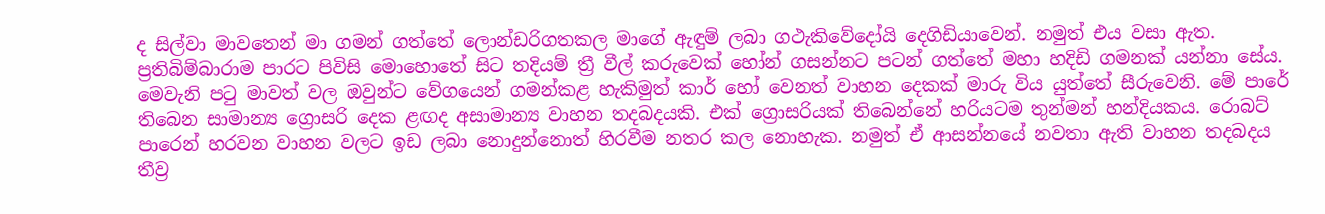ද සිල්වා මාවතෙන් මා ගමන් ගත්තේ ලොන්ඩරිගතකල මාගේ ඇඳුම් ලබා ගථැකිවේදෝයි දෙගිඩියාවෙන්. නමුත් එය වසා ඇත. ප්‍රතිබිම්බාරාම පාරට පිවිසි මොහොතේ සිට තදියම් ත්‍රී වීල් කරුවෙක් හෝන් ගසන්නට පටන් ගත්තේ මහා හදිඩි ගමනක් යන්නා සේය. මෙවැනි පටු මාවත් වල ඔවුන්ට වේගයෙන් ගමන්කළ හැකිමුත් කාර් හෝ වෙනත් වාහන දෙකක් මාරු විය යුත්තේ සීරුවෙනි. මේ පාරේ තිබෙන සාමාන්‍ය ග්‍රොසරි දෙක ළඟද අසාමාන්‍ය වාහන තදබදයකි. එක් ග්‍රොසරියක් තිබෙන්නේ හරියටම තුන්මන් හන්දියකය. රොබට් පාරෙන් හරවන වාහන වලට ඉඩ ලබා නොදුන්නොත් හිරවීම නතර කල නොහැක. නමුත් ඒ ආසන්නයේ නවතා ඇති වාහන තදබදය තීව්‍ර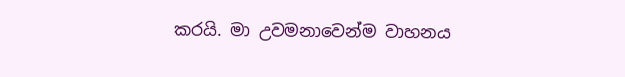කරයි. මා උවමනාවෙන්ම වාහනය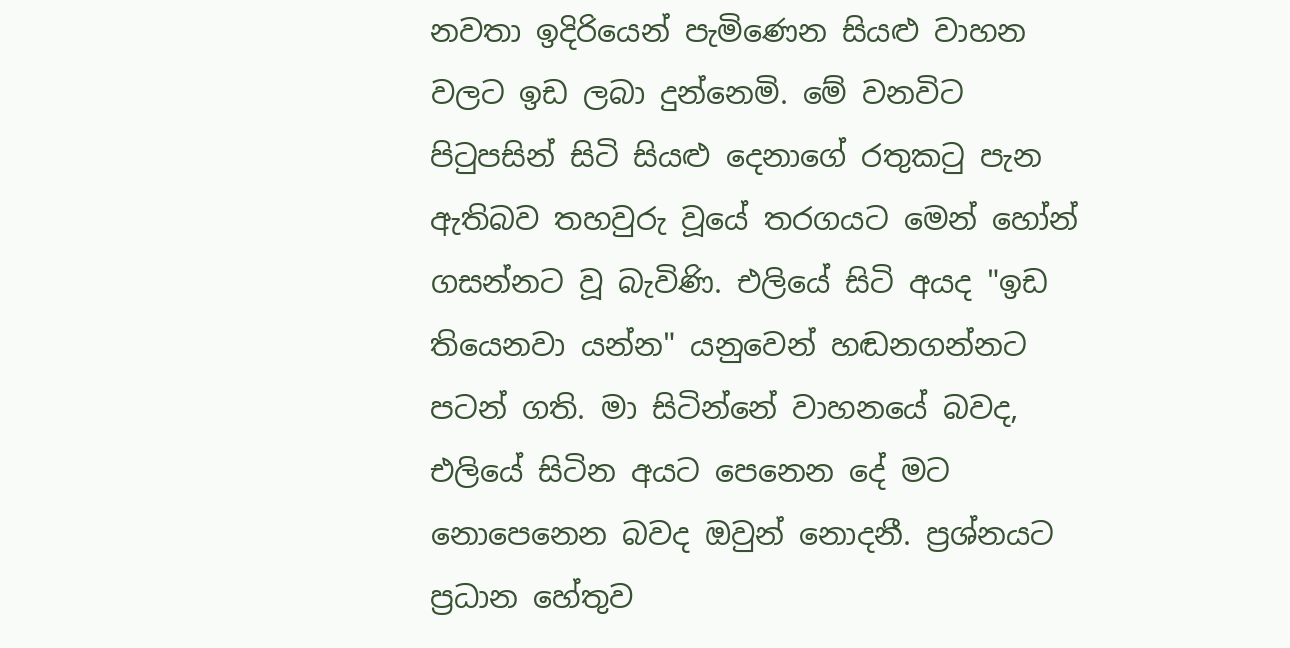නවතා ඉදිරියෙන් පැමිණෙන සියළු වාහන වලට ඉඩ ලබා දුන්නෙමි. මේ වනවිට පිටුපසින් සිටි සියළු දෙනාගේ රතුකටු පැන ඇතිබව තහවුරු වූයේ තරගයට මෙන් හෝන් ගසන්නට වූ බැවිණි. එලියේ සිටි අයද "ඉඩ තියෙනවා යන්න" යනුවෙන් හඬනගන්නට පටන් ගති. මා සිටින්නේ වාහනයේ බවද, එලියේ සිටින අයට පෙනෙන දේ මට නොපෙනෙන බවද ඔවුන් නොදනී. ප්‍රශ්නයට ප්‍රධාන හේතුව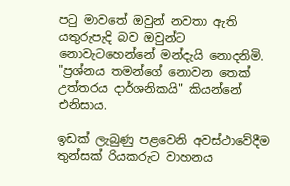පටු මාවතේ ඔවුන් නවතා ඇති යතුරුපැදි බව ඔවුන්ට නොවැටහෙන්නේ මන්දැයි නොදනිමි. "ප්‍රශ්නය තමන්ගේ නොවන තෙක් උත්තරය දාර්ශනිකයි" කියන්නේ එනිසාය.

ඉඩක් ලැබුණු පළවෙනි අවස්ථාවේදීම තුන්සක් රියකරුට වාහනය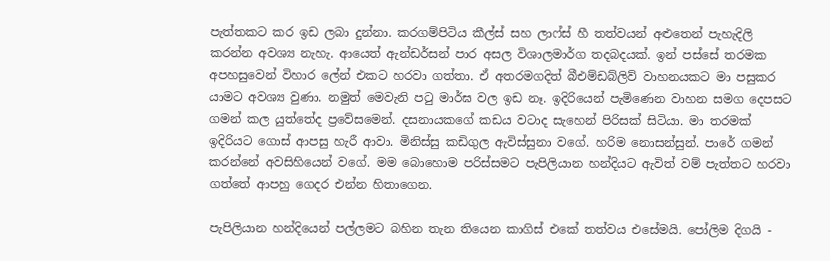පැත්තකට කර ඉඩ ලබා දුන්නා. කරගම්පිටිය කීල්ස් සහ ලාෆ්ස් හී තත්වයන් අළුතෙන් පැහැදිලි කරන්න අවශ්‍ය නැහැ. ආයෙත් ඇන්ඩර්සන් පාර අසල විශාලමාර්ග තදබදයක්. ඉන් පස්සේ තරමක අපහසුවෙන් විහාර ලේන් එකට හරවා ගත්තා. ඒ අතරමගදිත් බීඑම්ඩබ්ලිව් වාහනයකට මා පසුකර යාමට අවශ්‍ය වුණා. නමුත් මෙවැනි පටු මාර්ඝ වල ඉඩ නෑ. ඉදිරියෙන් පැමිණෙන වාහන සමග දෙපසට ගමන් කල යුත්තේද ප්‍රවේසමෙන්. දසනායකගේ කඩය වටාද සැහෙන් පිරිසක් සිටියා. මා තරමක් ඉදිරියට ගොස් ආපසු හැරී ආවා. මිනිස්සු කඩිගුල ඇවිස්සුනා වගේ. හරිම නොසන්සුන්. පාරේ ගමන් කරන්නේ අවසිහියෙන් වගේ. මම බොහොම පරිස්සමට පැපිලියාන හන්දියට ඇවිත් වම් පැත්තට හරවා ගත්තේ ආපහු ගෙදර එන්න හිතාගෙන.

පැපිලියාන හන්දියෙන් පල්ලමට බහින තැන තියෙන කාගිස් එකේ තත්වය එසේමයි. පෝලිම දිගයි -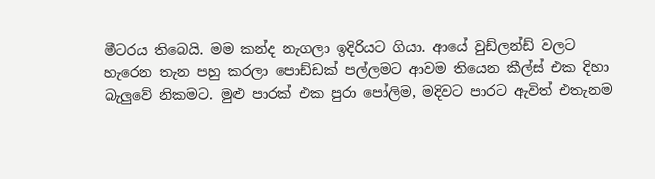මීටරය තිබෙයි. මම කන්ද නැගලා ඉදිරියට ගියා. ආයේ වුඩ්ලන්ඩ් වලට හැරෙන තැන පහු කරලා පොඩ්ඩක් පල්ලමට ආවම තියෙන කීල්ස් එක දිහා බැලුවේ නිකමට. මුළු පාරක් එක පුරා පෝලිම, මදිවට පාරට ඇවිත් එතැනම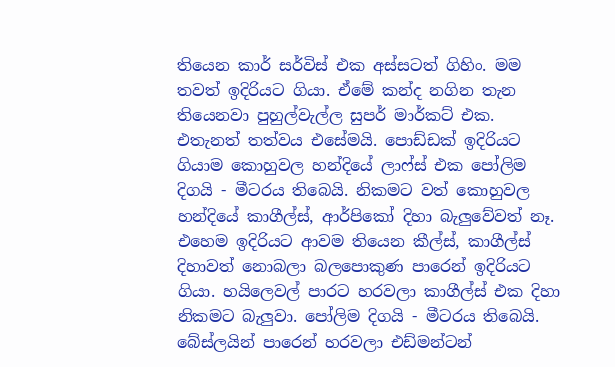තියෙන කාර් සර්විස් එක අස්සටත් ගිහිං. මම තවත් ඉදිරියට ගියා. ඒමේ කන්ද නගින තැන තියෙනවා පුහුල්වැල්ල සුපර් මාර්කට් එක. එතැනත් තත්වය එසේමයි. පොඩ්ඩක් ඉදිරියට ගියාම කොහුවල හන්දියේ ලාෆ්ස් එක පෝලිම දිගයි - මීටරය තිබෙයි. නිකමට වත් කොහුවල හන්දියේ කාගීල්ස්, ආර්පිකෝ දිහා බැලුවේවත් නෑ. එහෙම ඉදිරියට ආවම තියෙන කීල්ස්, කාගීල්ස් දිහාවත් නොබලා බලපොකුණ පාරෙන් ඉදිරියට ගියා. හයිලෙවල් පාරට හරවලා කාගීල්ස් එක දිහා නිකමට බැලුවා. පෝලිම දිගයි - මීටරය තිබෙයි. බේස්ලයින් පාරෙන් හරවලා එඩ්මන්ටන්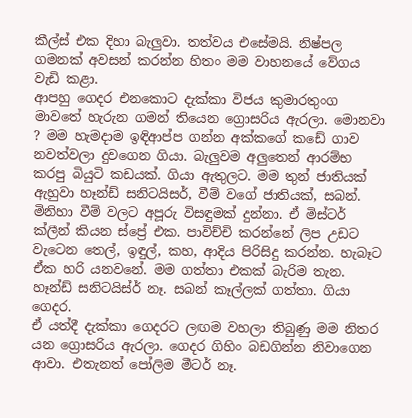කීල්ස් එක දිහා බැලුවා. තත්වය එසේමයි. නිෂ්පල ගමනක් අවසන් කරන්න හිතං මම වාහනයේ වේගය වැඩි කළා.
ආපහු ගෙදර එනකොට දැක්කා විජය කුමාරතුංග මාවතේ හැරුන ගමන් තියෙන ග්‍රොසරිය ඇරලා. මොනවා ? මම හැමදාම ඉඳිආප්ප ගන්න අක්කගේ කඩේ ගාව නවත්වලා දුවගෙන ගියා. බැලුවම අලුතෙන් ආරම්භ කරපු බියුටි කඩයක්. ගියා ඇතුලට. මම තුන් ජාතියක් ඇහුවා හෑන්ඩ් සනිටයිසර්, වීම් වගේ ජාතියක්, සබන්. මිනිහා වීම් වලට අපූරු විසඳුමක් දුන්නා. ඒ මිස්ටර් ක්ලීන් කියන ස්ප්‍රේ එක. පාවිච්චි කරන්නේ ලිප උඩට වැටෙන තෙල්, ඉඳුල්, කහ, ආදිය පිරිසිදු කරන්න. හැබෑට ඒක හරි යනවනේ. මම ගත්තා එකක් බැරිම තැන. හෑන්ඩ් සනිටයිස්ර් නෑ. සබන් කෑල්ලක් ගත්තා. ගියා ගෙදර.
ඒ යත්දී දැක්කා ගෙදරට ලඟම වහලා තිබුණු මම නිතර යන ග්‍රොසරිය ඇරලා. ගෙදර ගිහිං බඩගින්න නිවාගෙන ආවා. එතැනත් පෝලිම මීටර් නෑ.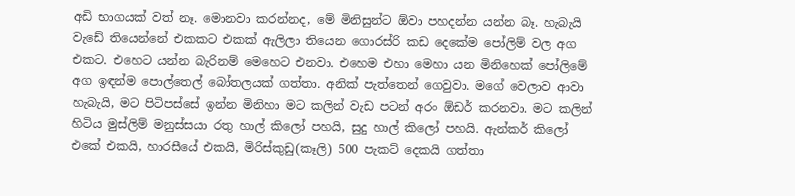අඩි භාගයක් වත් නෑ. මොනවා කරන්නද, මේ මිනිසුන්ට ඕවා පහදන්න යන්න බෑ. හැබැයි වැඩේ තියෙන්නේ එකකට එකක් ඇලිලා තියෙන ගොරස්රි කඩ දෙකේම පෝලිම් වල අග එකට. එහෙට යන්න බැරිනම් මෙහෙට එනවා. එහෙම එහා මෙහා යන මිනිහෙක් පෝලිමේ අග ඉඳන්ම පොල්තෙල් බෝතලයක් ගත්තා. අනික් පැත්තෙන් ගෙවුවා. මගේ වෙලාව ආවා හැබැයි, මට පිටිපස්සේ ඉන්න මිනිහා මට කලින් වැඩ පටන් අරං ඕඩර් කරනවා. මට කලින් හිටිය මුස්ලිම් මනුස්සයා රතු හාල් කිලෝ පහයි, සුදු හාල් කිලෝ පහයි. ඇන්කර් කිලෝ එකේ එකයි, හාරසීයේ එකයි, මිරිස්කුඩු(කෑලි) 500 පැකට් දෙකයි ගත්තා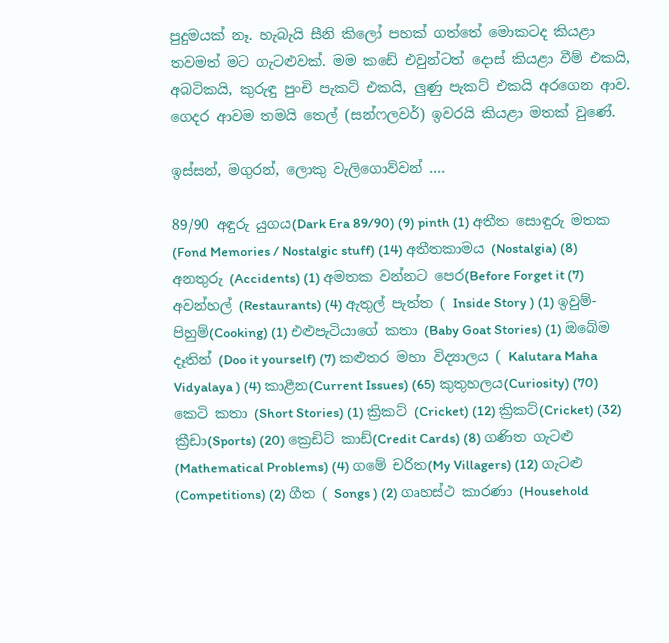පුදුමයක් නෑ. හැබැයි සීනි කිලෝ පහක් ගත්තේ මොකටද කියළා තවමත් මට ගැටළුවක්. මම කඩේ එවුන්ටත් දොස් කියළා වීම් එකයි, අබටිකයි, කුරුඳු පුංචි පැකට් එකයි, ලුණු පැකට් එකයි අරගෙන ආව. ගෙදර ආවම තමයි තෙල් (සන්ෆලවර්) ඉවරයි කියළා මතක් වුණේ.

ඉස්සන්, මගුරන්, ලොකු වැලිගොව්වන් ....

89/90 අඳුරු යුගය(Dark Era 89/90) (9) pinth (1) අතීත සොඳුරු මතක (Fond Memories / Nostalgic stuff) (14) අතීතකාමය (Nostalgia) (8) අනතුරු (Accidents) (1) අමතක වන්නට පෙර(Before Forget it (7) අවන්හල් (Restaurants) (4) ඇතුල් පැත්ත ( Inside Story ) (1) ඉවුම්-පිහුම්(Cooking) (1) එළුපැටියාගේ කතා (Baby Goat Stories) (1) ඔබේම දෑතින් (Doo it yourself) (7) කළුතර මහා විද්‍යාලය ( Kalutara Maha Vidyalaya ) (4) කාළීන(Current Issues) (65) කුතුහලය(Curiosity) (70) කෙටි කතා (Short Stories) (1) ක්‍රිකට් (Cricket) (12) ක්‍රිකට්(Cricket) (32) ක්‍රීඩා(Sports) (20) ක්‍රෙඩිට් කාඩ්(Credit Cards) (8) ගණිත ගැටළු (Mathematical Problems) (4) ගමේ චරිත(My Villagers) (12) ගැටළු (Competitions) (2) ගීත ( Songs ) (2) ගෘහස්ථ කාරණා (Household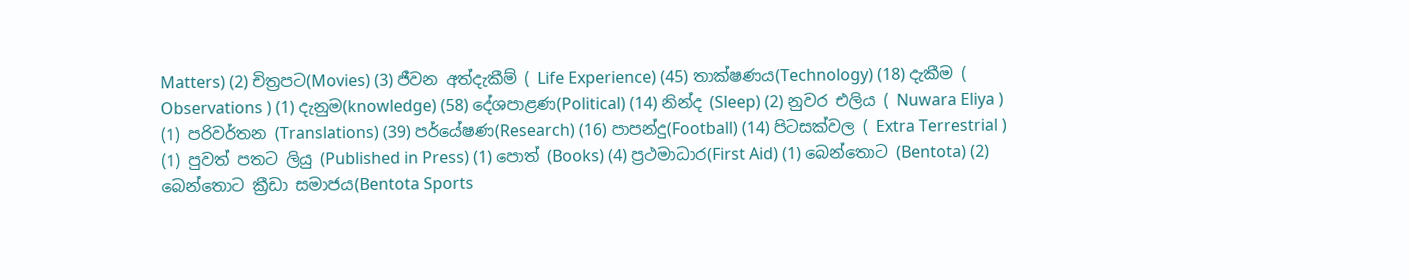Matters) (2) චිත්‍රපට(Movies) (3) ජීවන අත්දැකීම් ( Life Experience) (45) තාක්ෂණය(Technology) (18) දැකීම ( Observations ) (1) දැනුම(knowledge) (58) දේශපාළණ(Political) (14) නින්ද (Sleep) (2) නුවර එලිය ( Nuwara Eliya ) (1) පරිවර්තන (Translations) (39) පර්යේෂණ(Research) (16) පාපන්දු(Football) (14) පිටසක්වල ( Extra Terrestrial ) (1) පුවත් පතට ලියු (Published in Press) (1) පොත් (Books) (4) ප්‍රථමාධාර(First Aid) (1) බෙන්තොට (Bentota) (2) බෙන්තොට ක්‍රීඩා සමාජය(Bentota Sports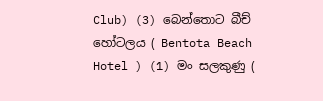Club) (3) බෙන්තොට බීච් හෝටලය ( Bentota Beach Hotel ) (1) මං සලකුණු (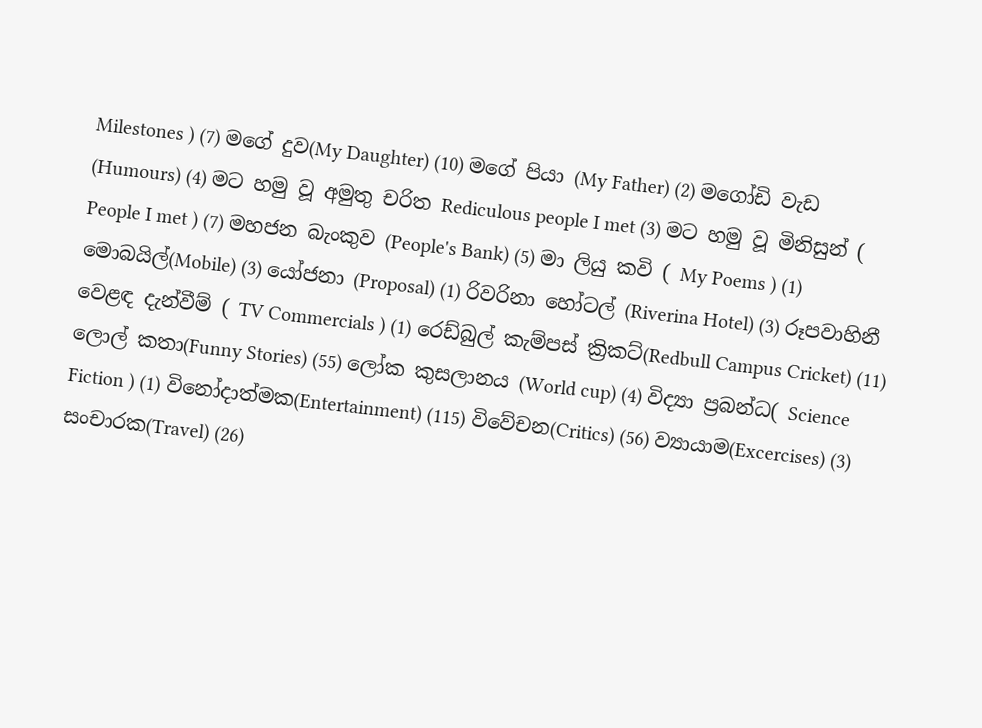Milestones ) (7) මගේ දුව(My Daughter) (10) මගේ පියා (My Father) (2) මගෝඩි වැඩ (Humours) (4) මට හමු වූ අමුතු චරිත Rediculous people I met (3) මට හමු වූ මිනිසුන් ( People I met ) (7) මහජන බැංකුව (People's Bank) (5) මා ලියු කවි ( My Poems ) (1) මොබයිල්(Mobile) (3) යෝජනා (Proposal) (1) රිවරිනා හෝටල් (Riverina Hotel) (3) රූපවාහිනී වෙළඳ දැන්වීම් ( TV Commercials ) (1) රෙඩ්බුල් කැම්පස් ක්‍රිකට්(Redbull Campus Cricket) (11) ලොල් කතා(Funny Stories) (55) ලෝක කුසලානය (World cup) (4) විද්‍යා ප්‍රබන්ධ( Science Fiction ) (1) විනෝදාත්මක(Entertainment) (115) විවේචන(Critics) (56) ව්‍යායාම(Excercises) (3) සංචාරක(Travel) (26)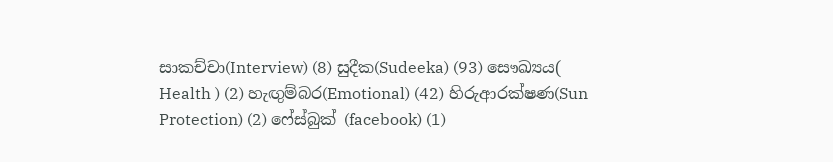සාකච්චා(Interview) (8) සුදීක(Sudeeka) (93) සෞඛ්‍යය( Health ) (2) හැඟුම්බර(Emotional) (42) හිරුආරක්ෂණ(Sun Protection) (2) ෆේස්බුක් (facebook) (1)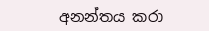අනන්තය කරා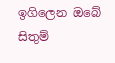ඉගිලෙන ඔබේ සිතුම්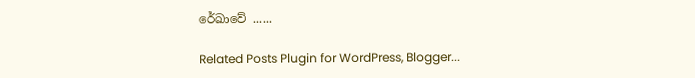රේඛාවේ ......

Related Posts Plugin for WordPress, Blogger...